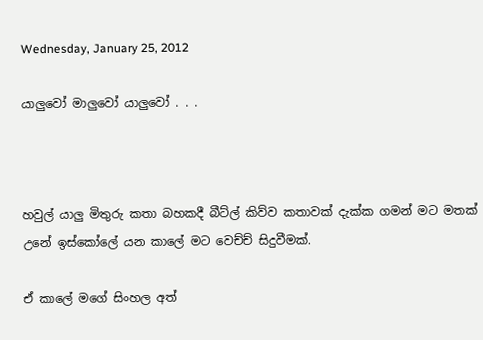Wednesday, January 25, 2012

යාලුවෝ මාලුවෝ යාලුවෝ . . .



හවුල් යාලු මිතුරු කතා බහකදී බීට්ල් කිව්ව කතාවක් දැක්ක ගමන් මට මතක් උනේ ඉස්කෝලේ යන කාලේ මට වෙච්ච් සිදුවීමක්.

ඒ කාලේ මගේ සිංහල අත්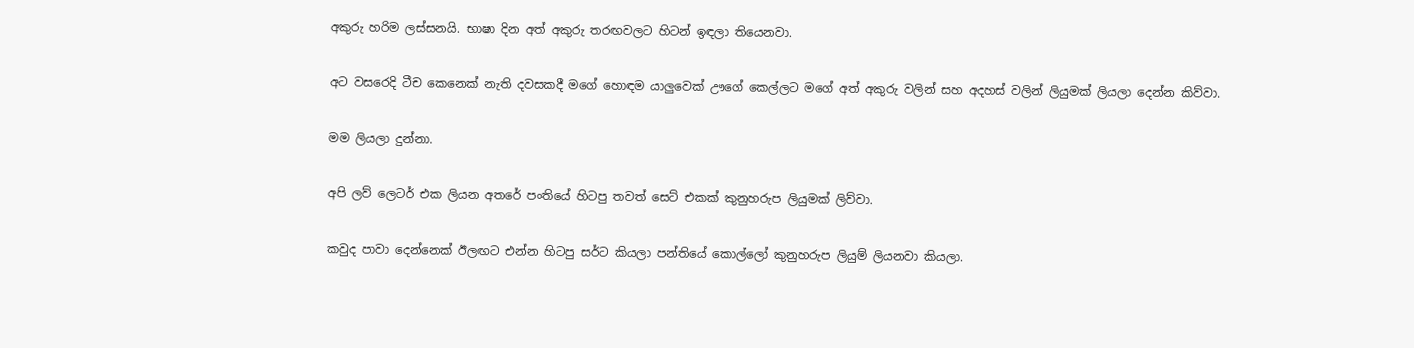අකුරු හරිම ලස්සනයි. භාෂා දින අත් අකුරු තරඟවලට හිටන් ඉඳලා තියෙනවා.

අට වසරෙදි ටීච කෙනෙක් නැති දවසකදී මගේ හොඳම යාලුවෙක් ඌගේ කෙල්ලට මගේ අත් අකුරු වලින් සහ අදහස් වලින් ලියුමක් ලියලා දෙන්න කිව්වා.

මම ලියලා දුන්නා.

අපි ලව් ලෙටර් එක ලියන අතරේ පංතියේ හිටපු තවත් සෙට් එකක් කුනුහරුප ලියුමක් ලිව්වා.

කවුද පාවා දෙන්නෙක් ඊලඟට එන්න හිටපු සර්ට කියලා පන්තියේ කොල්ලෝ කුනුහරුප ලියුම් ලියනවා කියලා.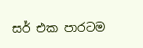සර් එක පාරටම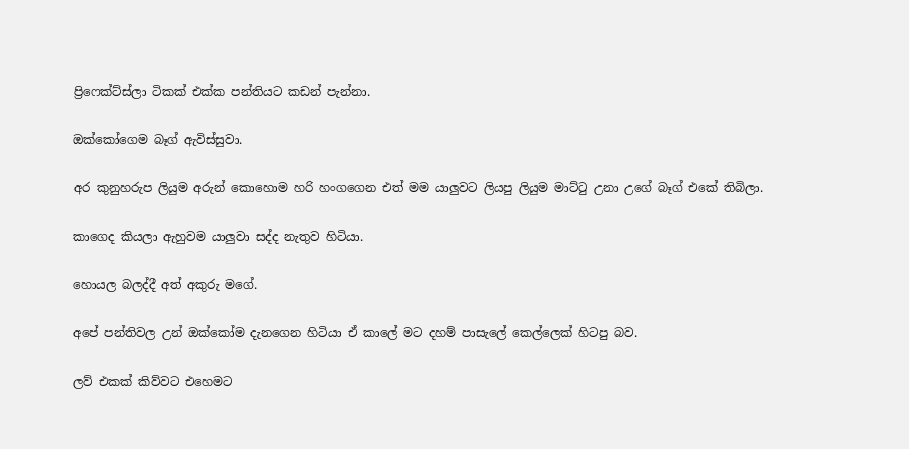ප්‍රිෆෙක්ට්ස්ලා ටිකක් එක්ක පන්තියට කඩන් පැන්නා.

ඔක්කෝගෙම බෑග් ඇවිස්සුවා.

අර කුනුහරුප ලියුම අරුන් කොහොම හරි හංගගෙන එත් මම යාලුවට ලියපු ලියුම මාට්ටු උනා උගේ බෑග් එකේ තිබිලා.

කාගෙද කියලා ඇහුවම යාලුවා සද්ද නැතුව හිටියා.

හොයල බලද්දී අත් අකුරු මගේ.

අපේ පන්තිවල උන් ඔක්කෝම දැනගෙන හිටියා ඒ කාලේ මට දහම් පාසැලේ කෙල්ලෙක් හිටපු බව.

ලව් එකක් කිව්වට එහෙමට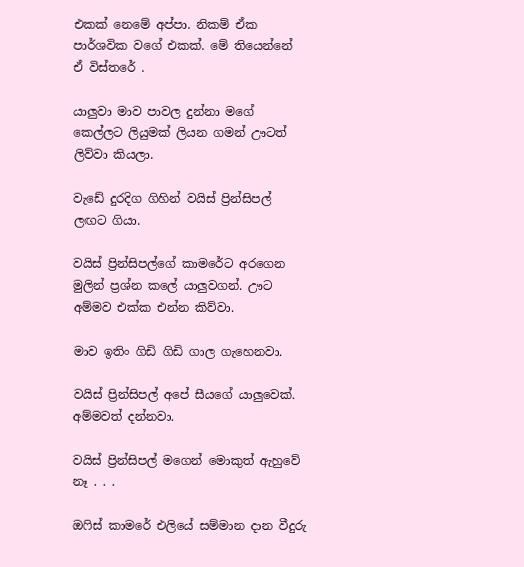එකක් නෙමේ අප්පා. නිකම් ඒක පාර්ශවික වගේ එකක්. මේ තියෙන්නේ ඒ විස්තරේ .

යාලුවා මාව පාවල දුන්නා මගේ කෙල්ලට ලියුමක් ලියන ගමන් ඌටත් ලිව්වා කියලා.

වැඩේ දුරදිග ගිහින් වයිස් ප්‍රින්සිපල් ලඟට ගියා.

වයිස් ප්‍රින්සිපල්ගේ කාමරේට අරගෙන මුලින් ප්‍රශ්න කලේ යාලුවගන්. ඌට අම්මව එක්ක එන්න කිව්වා.

මාව ඉතිං ගිඩි ගිඩි ගාල ගැහෙනවා.

වයිස් ප්‍රින්සිපල් අපේ සීයගේ යාලුවෙක්. අම්මවත් දන්නවා.

වයිස් ප්‍රින්සිපල් මගෙන් මොකුත් ඇහුවේ නෑ . . .

ඔෆිස් කාමරේ එලියේ සම්මාන දාන වීදුරු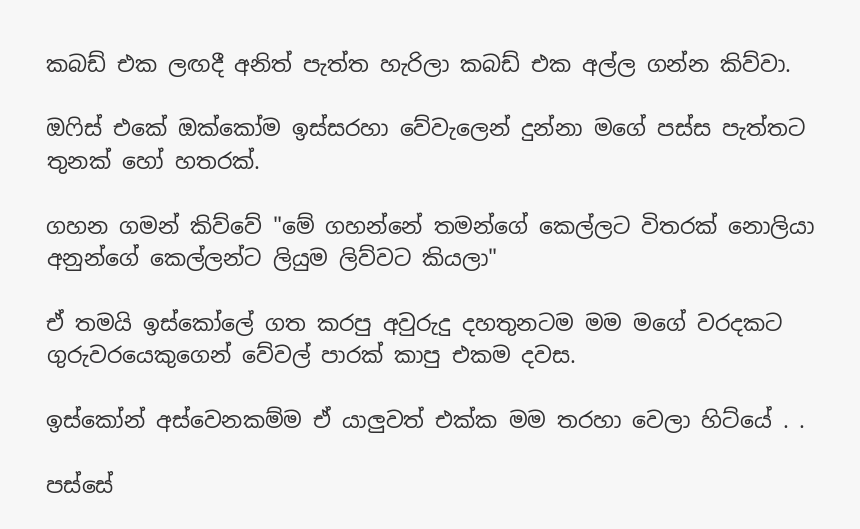කබඩ් එක ලඟදී අනිත් පැත්ත හැරිලා කබඩ් එක අල්ල ගන්න කිව්වා.

ඔෆිස් එකේ ඔක්කෝම ඉස්සරහා වේවැලෙන් දුන්නා මගේ පස්ස පැත්තට තුනක් හෝ හතරක්.

ගහන ගමන් කිව්වේ "මේ ගහන්නේ තමන්ගේ කෙල්ලට විතරක් නොලියා අනුන්ගේ කෙල්ලන්ට ලියුම ලිව්වට කියලා"

ඒ තමයි ඉස්කෝලේ ගත කරපු අවුරුදු දහතුනටම මම මගේ වරදකට ගුරුවරයෙකුගෙන් වේවල් පාරක් කාපු එකම දවස.

ඉස්කෝන් අස්වෙනකම්ම ඒ යාලුවත් එක්ක මම තරහා වෙලා හිට්යේ . .

පස්සේ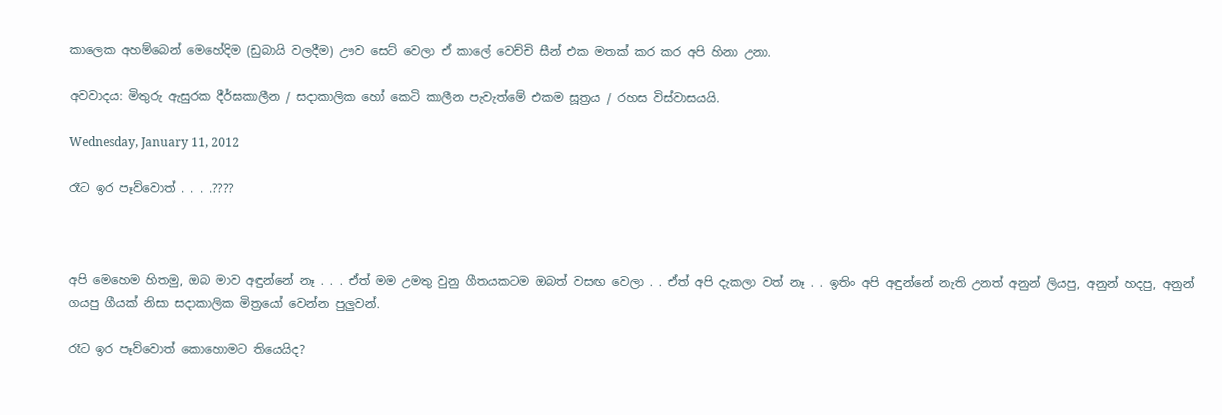කාලෙක අහම්බෙන් මෙහේදිම (ඩුබායි වලදීම) ඌව සෙට් වෙලා ඒ කාලේ වෙච්චි සීන් එක මතක් කර කර අපි හිනා උනා.

අවවාදය: මිතුරු ඇසුරක දීර්ඝකාලීන / සදාකාලික හෝ කෙටි කාලීන පැවැත්මේ එකම සූත්‍රය / රහස විස්වාසයයි.

Wednesday, January 11, 2012

රෑට ඉර පෑව්වොත් . . . .????



අපි මෙහෙම හිතමු, ඔබ මාව අඳුන්නේ නෑ . . . ඒත් මම උමතු වුනු ගීතයකටම ඔබත් වසඟ වෙලා . . ඒත් අපි දැකලා වත් නෑ . . ඉතිං අපි අඳුන්නේ නැති උනත් අනුන් ලියපු, අනුන් හදපු, අනුන් ගයපු ගීයක් නිසා සදාකාලික මිත්‍රයෝ වෙන්න පුලුවන්.

රෑට ඉර පෑව්වොත් කොහොමට තියෙයිද?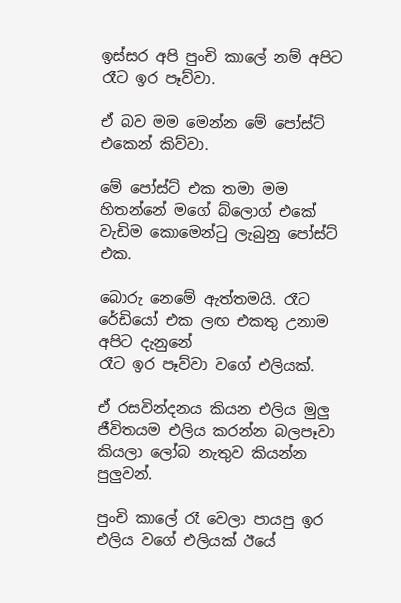ඉස්සර අපි පුංචි කාලේ නම් අපිට රෑට ඉර පෑව්වා.

ඒ බව මම මෙන්න මේ පෝස්ට් එකෙන් කිව්වා.

මේ පෝස්ට් එක තමා මම හිතන්නේ මගේ බ්ලොග් එකේ වැඩිම කොමෙන්ටු ලැබුනු පෝස්ට් එක.

බොරු නෙමේ ඇත්තමයි. රෑට රේඩියෝ එක ලඟ එකතු උනාම අපිට දැනුනේ
රෑට ඉර පෑව්වා වගේ එලියක්.

ඒ රසවින්දනය කියන එලිය මුලු ජීවිතයම එලිය කරන්න බලපෑවා කියලා ලෝබ නැතුව කියන්න පුලුවන්.

පුංචි කාලේ රෑ වෙලා පායපු ඉර එලිය වගේ එලියක් ඊයේ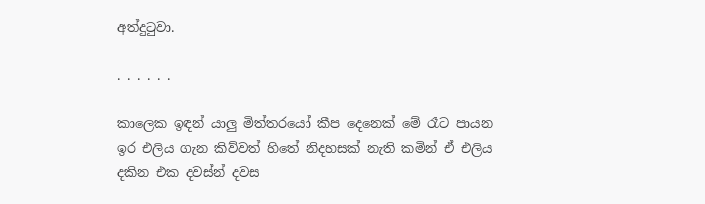අත්දුටුවා.

. . . . . .

කාලෙක ඉඳන් යාලු මිත්තරයෝ කීප දෙනෙක් මේ රෑට පායන
ඉර එලිය ගැන කිව්වත් හිතේ නිදහසක් නැති කමින් ඒ එලිය දකින එක දවස්න් දවස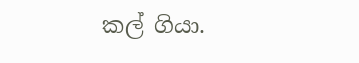කල් ගියා.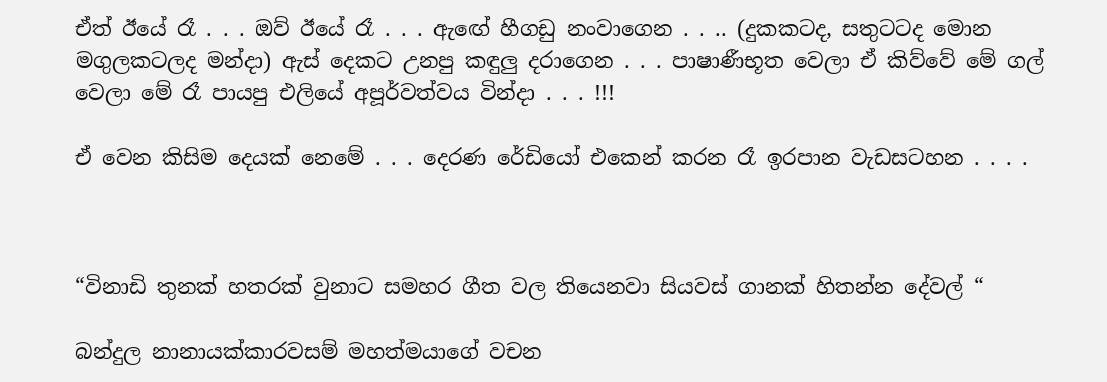ඒත් ඊයේ රෑ . . . ඔව් ඊයේ රෑ . . . ඇඟේ හීගඩු නංවාගෙන . . .. (දුකකටද, සතුටටද මොන මගුලකටලද මන්දා) ඇස් දෙකට උනපු කඳුලු දරාගෙන . . . පාෂාණීභූත වෙලා ඒ කිව්වේ මේ ගල් වෙලා මේ රෑ පායපු එලියේ අපූර්වත්වය වින්දා . . . !!!

ඒ වෙන කිසිම දෙයක් නෙමේ . . . දෙරණ රේඩියෝ එකෙන් කරන රෑ ඉරපාන වැඩසටහන . . . .



“විනාඩි තුනක් හතරක් වුනාට සමහර ගීත වල තියෙනවා සියවස් ගානක් හිතන්න දේවල් “

බන්දුල නානායක්කාරවසම් මහත්මයාගේ වචන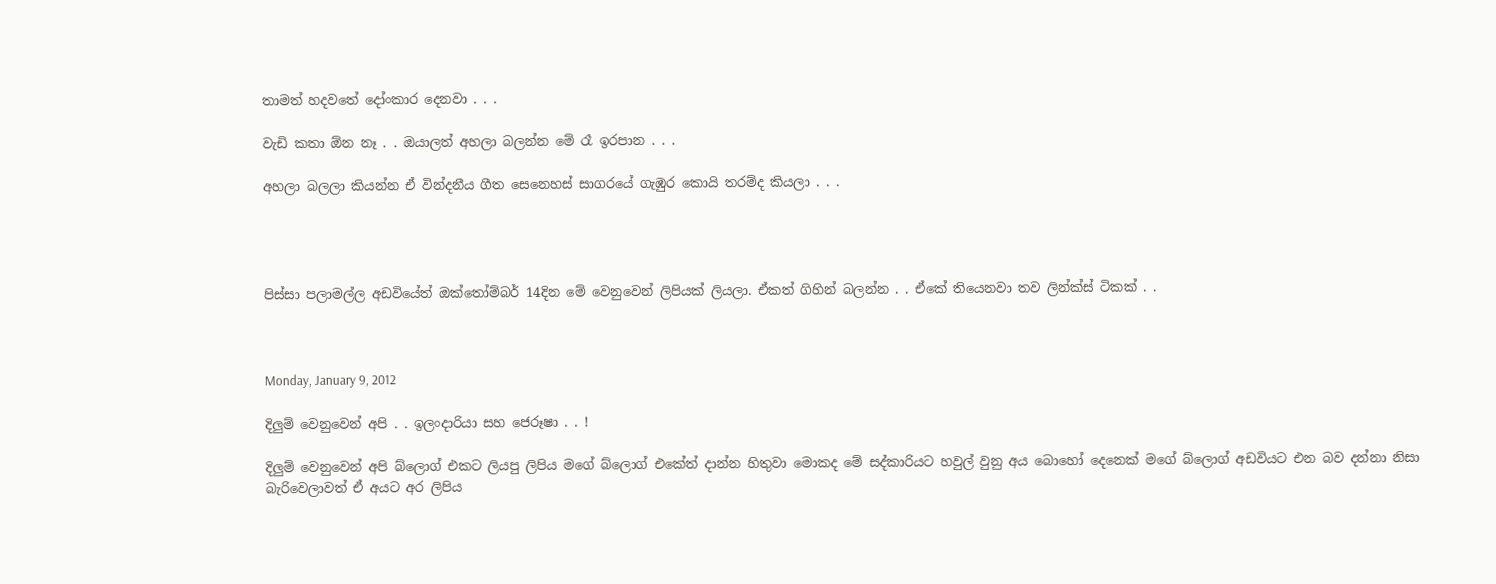තාමත් හදවතේ දෝංකාර දෙනවා . . .

වැඩි කතා ඕන නෑ . . ඔයාලත් අහලා බලන්න මේ රෑ ඉරපාන . . .

අහලා බලලා කියන්න ඒ වින්දනීය ගීත සෙනෙහස් සාගරයේ ගැඹුර කොයි තරම්ද කියලා . . .




පිස්සා පලාමල්ල අඩවියේත් ඔක්තෝම්බර් 14දින මේ වෙනුවෙන් ලිපියක් ලියලා. ඒකත් ගිහින් බලන්න . . ඒකේ තියෙනවා තව ලින්ක්ස් ටිකක් . .



Monday, January 9, 2012

දිලුම් වෙනුවෙන් අපි . . ඉලංදාරියා සහ ජෙරූෂා . . !

දිලුම් වෙනුවෙන් අපි බ්ලොග් එකට ලියපු ලිපිය මගේ බ්ලොග් එකේත් දාන්න හිතුවා මොකද මේ සද්කාරියට හවුල් වුනු අය බොහෝ දෙනෙක් මගේ බ්ලොග් අඩවියට එන බව දන්නා නිසා බැරිවෙලාවත් ඒ අයට අර ලිපිය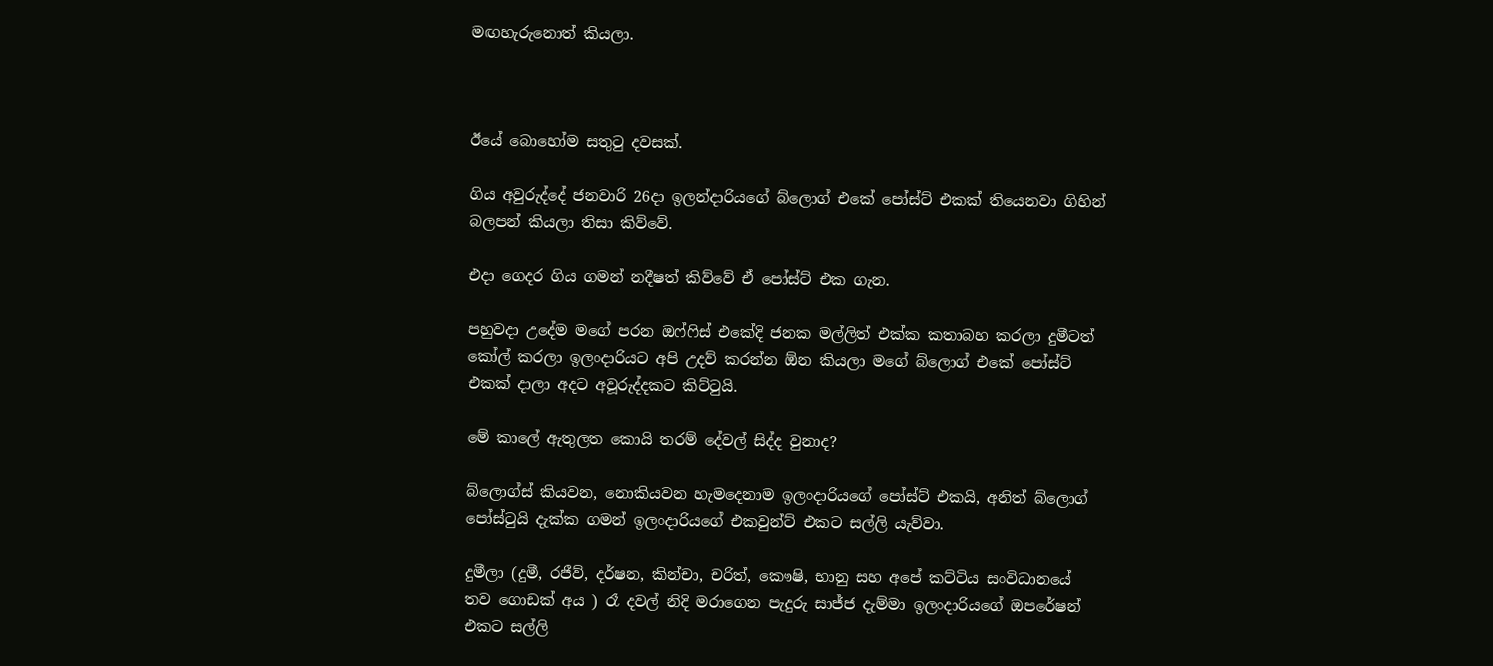මඟහැරුනොත් කියලා.



ඊයේ බොහෝම සතුටු දවසක්.

ගිය අවුරුද්දේ ජනවාරි 26දා ඉලන්දාරියගේ බ්ලොග් එකේ පෝස්ට් එකක් තියෙනවා ගිහින් බලපන් කියලා තිසා කිව්වේ.

එදා ගෙදර ගිය ගමන් නදීෂත් කිව්වේ ඒ පෝස්ට් එක ගැන.

පහුවදා උදේම මගේ පරන ඔෆ්ෆිස් එකේදි ජනක මල්ලිත් එක්ක කතාබහ කරලා දුමීටත් කෝල් කරලා ඉලංදාරියට අපි උදව් කරන්න ඕන කියලා මගේ බ්ලොග් එකේ පෝස්ට් එකක් දාලා අදට අවූරුද්දකට කිට්ටුයි.

මේ කාලේ ඇතුලත කොයි තරම් දේවල් සිද්ද වුනාද?

බ්ලොග්ස් කියවන, නොකියවන හැමදෙනාම ඉලංදාරියගේ පෝස්ට් එකයි, අනිත් බ්ලොග් පෝස්ටුයි දැක්ක ගමන් ඉලංදාරියගේ එකවුන්ට් එකට සල්ලි යැව්වා.

දුමීලා (දුමී, රජීව්, දර්ෂන, කින්චා, චරිත්, කෞෂි, භානු සහ අපේ කට්ටිය සංවිධානයේ තව ගොඩක් අය ) රෑ දවල් නිදි මරාගෙන පැදුරු සාජ්ජ දැම්මා ඉලංදාරියගේ ඔපරේෂන් එකට සල්ලි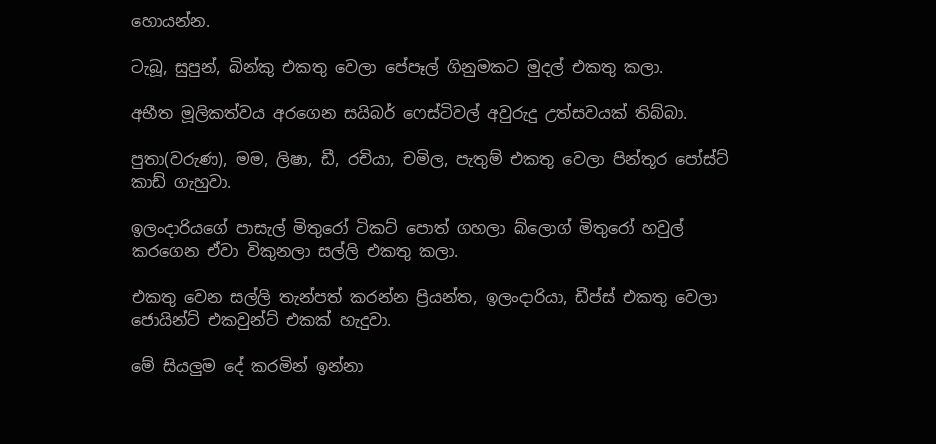හොයන්න.

ටැබූ, සුපුන්, බින්කු එකතු වෙලා පේපෑල් ගිනුමකට මුදල් එකතු කලා.

අභීත මූලිකත්වය අරගෙන සයිබර් ෆෙස්ටිවල් අවුරුදු උත්සවයක් තිබ්බා.

පුතා(වරුණ), මම, ලිෂා, ඩී, රචියා, චමිල, පැතුම් එකතු වෙලා පින්තූර පෝස්ට් කාඩ් ගැහුවා.

ඉලංදාරියගේ පාසැල් මිතුරෝ ටිකට් පොත් ගහලා බ්ලොග් මිතුරෝ හවුල් කරගෙන ඒවා විකුනලා සල්ලි එකතු කලා.

එකතු වෙන සල්ලි තැන්පත් කරන්න ප්‍රියන්ත, ඉලංදාරියා, ඩීප්ස් එකතු වෙලා ජොයින්ට් එකවුන්ට් එකක් හැදුවා.

මේ සියලුම දේ කරමින් ඉන්නා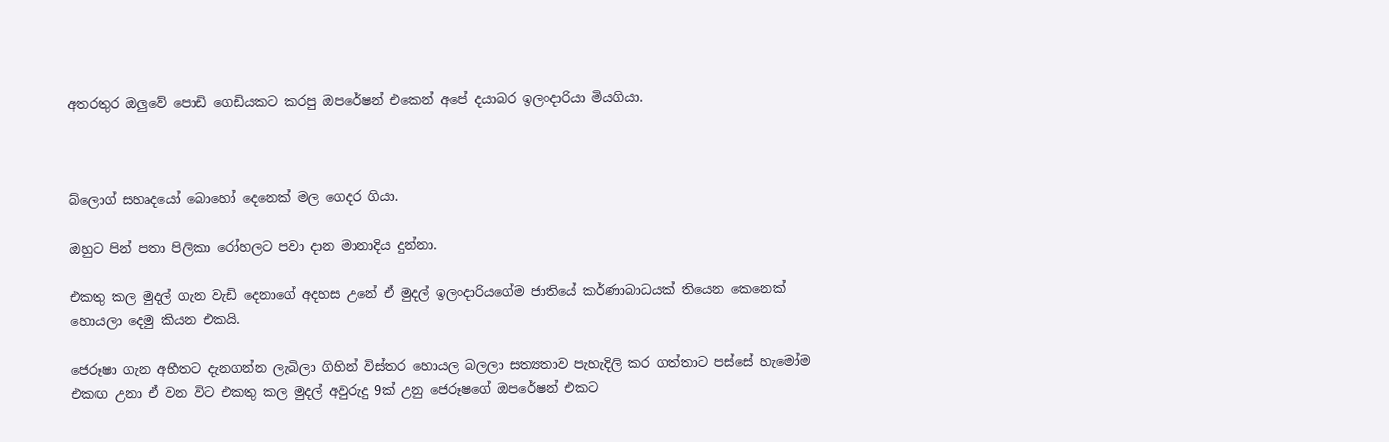අතරතුර ඔලුවේ පොඩි ගෙඩියකට කරපු ඔපරේෂන් එකෙන් අපේ දයාබර ඉලංදාරියා මියගියා.



බ්ලොග් සහෘදයෝ බොහෝ දෙනෙක් මල ගෙදර ගියා.

ඔහුට පින් පතා පිලිකා රෝහලට පවා දාන මානාදිය දුන්නා.

එකතු කල මුදල් ගැන වැඩි දෙනාගේ අදහස උනේ ඒ මුදල් ඉලංදාරියගේම ජාතියේ කර්ණාබාධයක් තියෙන කෙනෙක් හොයලා දෙමු කියන එකයි.

ජෙරූෂා ගැන අභීතට දැනගන්න ලැබිලා ගිහින් විස්තර හොයල බලලා සත්‍යතාව පැහැදිලි කර ගත්තාට පස්සේ හැමෝම එකඟ උනා ඒ වන විට එකතු කල මුදල් අවුරුදු 9ක් උනු ජෙරූෂගේ ඔපරේෂන් එකට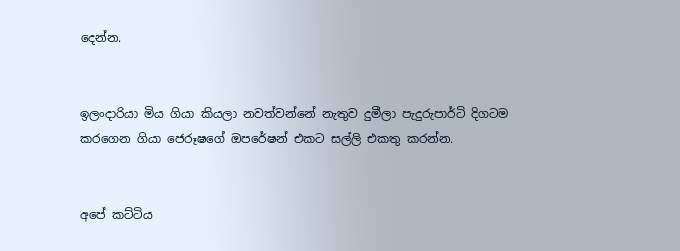දෙන්න.


ඉලංදාරියා මිය ගියා කියලා නවත්වන්නේ නැතුව දුමීලා පැදුරුපාර්ටි දිගටම කරගෙන ගියා ජෙරූෂගේ ඔපරේෂන් එකට සල්ලි එකතු කරන්න.


අපේ කට්ටිය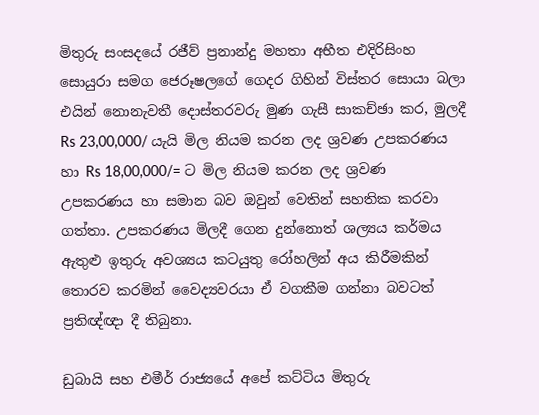මිතුරු සංසදයේ රජීව් ප්‍රනාන්දු මහතා අභීත එදිරිසිංහ සොයුරා සමග ජෙරූෂලගේ ගෙදර ගිහින් විස්තර සොයා බලා එයින් නොනැවතී දොස්තරවරු මුණ ගැසී සාකච්ඡා කර, මුලදී Rs 23,00,000/ යැයි මිල නියම කරන ලද ශ්‍රවණ උපකරණය හා Rs 18,00,000/= ට මිල නියම කරන ලද ශ්‍රවණ උපකරණය හා සමාන බව ඔවුන් වෙතින් සහතික කරවා ගත්තා. උපකරණය මිලදී ගෙන දුන්නොත් ශල්‍යය කර්මය ඇතුළු ඉතුරු අවශ්‍යය කටයුතු රෝහලින් අය කිරීමකින් තොරව කරමින් වෛද්‍යවරයා ඒ වගකීම ගන්නා බවටත් ප්‍රතිඥ්ඥා දී තිබුනා.

ඩුබායි සහ එමීර් රාජ්‍යයේ අපේ කට්ටිය මිතුරු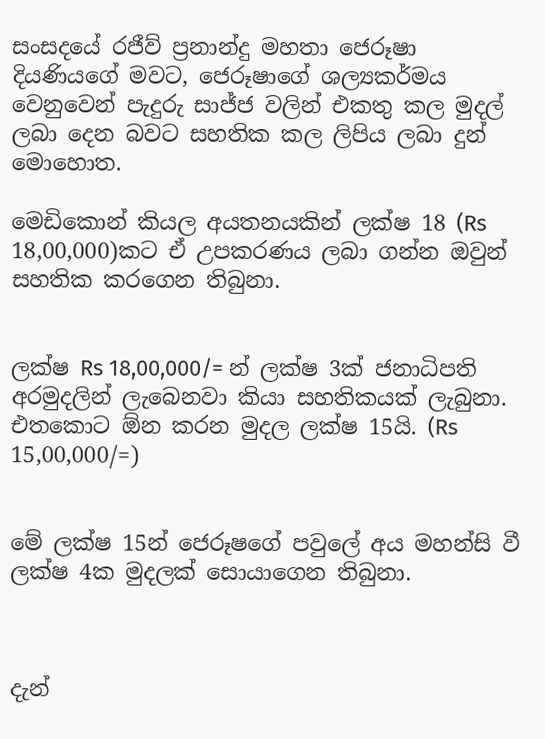සංසදයේ රජීව් ප්‍රනාන්දු මහතා ජෙරූෂා දියණියගේ මවට, ජෙරූෂාගේ ශල්‍යකර්මය වෙනුවෙන් පැදුරු සාජ්ජ වලින් එකතු කල මුදල් ලබා දෙන බවට සහතික කල ලිපිය ලබා දුන් මොහොත.

මෙඩිකොන් කියල අයතනයකින් ලක්ෂ 18 (Rs 18,00,000)කට ඒ උපකරණය ලබා ගන්න ඔවුන් සහතික කරගෙන තිබුනා.


ලක්ෂ Rs 18,00,000/= න් ලක්ෂ 3ක් ජනාධිපති අරමුදලින් ලැබෙනවා කියා සහතිකයක් ලැබුනා. එතකොට ඕන කරන මුදල ලක්ෂ 15යි. (Rs 15,00,000/=)


මේ ලක්ෂ 15න් ජෙරූෂගේ පවුලේ අය මහන්සි වී ලක්ෂ 4ක මුදලක් සොයාගෙන තිබුනා.



දැන්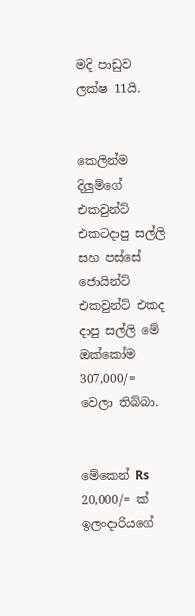මදි පාඩුව ලක්ෂ 11යි.


කෙලින්ම දිලුම්ගේ එකවුන්ට් එකටදාපු සල්ලි සහ පස්සේ ජොයින්ට් එකවුන්ට් එකද දාපු සල්ලි මේ ඔක්කෝම 307,000/= වෙලා තිබ්බා.


මේකෙන් Rs 20,000/= ක් ඉලංදාරියගේ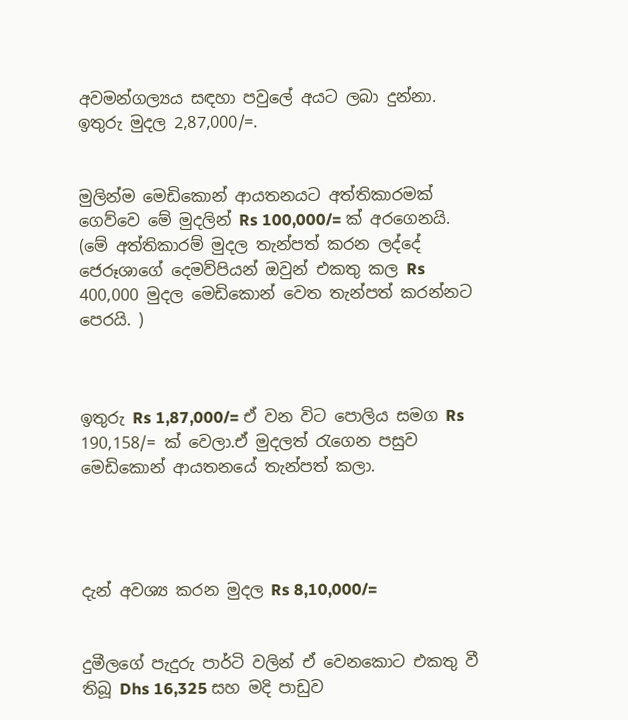අවමන්ගල්‍යය සඳහා පවුලේ අයට ලබා දුන්නා. ඉතුරු මුදල 2,87,000/=.


මුලින්ම මෙඩිකොන් ආයතනයට අත්තිකාරමක් ගෙව්වෙ මේ මුදලින් Rs 100,000/= ක් අරගෙනයි. (මේ අත්තිකාරම් මුදල තැන්පත් කරන ලද්දේ ජෙරූශාගේ දෙමව්පියන් ඔවුන් එකතු කල Rs 400,000 මුදල මෙඩිකොන් වෙත තැන්පත් කරන්නට පෙරයි. )



ඉතුරු Rs 1,87,000/= ඒ වන විට පොලිය සමග Rs 190,158/= ක් වෙලා.ඒ මුදලත් රැගෙන පසුව මෙඩිකොන් ආයතනයේ තැන්පත් කලා.




දැන් අවශ්‍ය කරන මුදල Rs 8,10,000/=


දුමීලගේ පැදුරු පාර්ටි වලින් ඒ වෙනකොට එකතු වී තිබූ Dhs 16,325 සහ මදි පාඩුව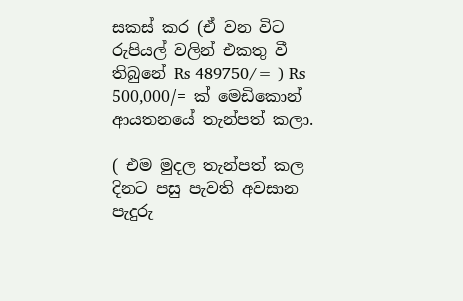සකස් කර (ඒ වන විට රුපියල් වලින් එකතු වී තිබුනේ Rs 489750/= ) Rs 500,000/= ක් මෙඩිකොන් ආයතනයේ තැන්පත් කලා.

( එම මුදල තැන්පත් කල දිනට පසු පැවති අවසාන පැදුරු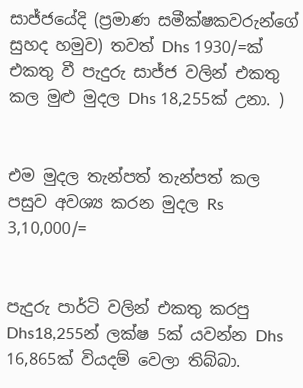සාජ්ජයේදි (ප්‍රමාණ සමීක්ෂකවරුන්ගේ සුහද හමුව) තවත් Dhs 1930/=ක් එකතු වී පැදුරු සාජ්ජ වලින් එකතු කල මුළු මුදල Dhs 18,255ක් උනා. )


එම මුදල තැන්පත් තැන්පත් කල පසුව අවශ්‍ය කරන මුදල Rs 3,10,000/=


පැදුරු පාර්ටි වලින් එකතු කරපු Dhs18,255න් ලක්ෂ 5ක් යවන්න Dhs 16,865ක් වියදම් වෙලා තිබ්බා.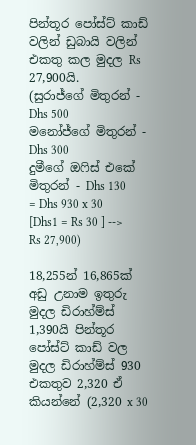පින්තූර පෝස්ට් කාඩ් වලින් ඩුබායි වලින් එකතු කල මුදල Rs 27,900යි.
(සුරාජ්ගේ මිතුරන් - Dhs 500
මනෝජ්ගේ මිතුරන් - Dhs 300
දුමීගේ ඔෆිස් එකේ මිතුරන් - Dhs 130
= Dhs 930 x 30 [Dhs1 = Rs 30 ] --> Rs 27,900)

18,255න් 16,865ක් අඩු උනාම ඉතුරු මුදල ඩිරාහ්ම්ස් 1,390යි පින්තූර පෝස්ට් කාඩ් වල මුදල ඩිරාහ්ම්ස් 930 එකතුව 2,320 ඒ කියන්නේ (2,320 x 30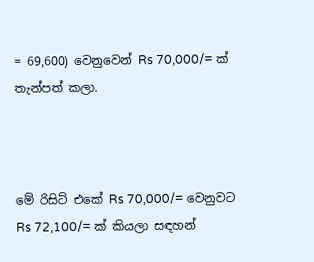= 69,600) වෙනුවෙන් Rs 70,000/= ක් තැන්පත් කලා.



මේ රිසිට් එකේ Rs 70,000/= වෙනුවට Rs 72,100/= ක් කියලා සඳහන්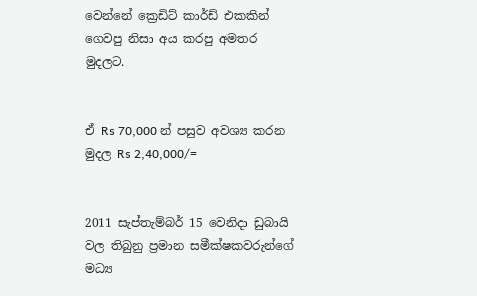වෙන්නේ ක්‍රෙඩිට් කාර්ඩ් එකකින් ගෙවපු නිසා අය කරපු අමතර මුදලට.


ඒ Rs 70,000 න් පසුව අවශ්‍ය කරන මුදල Rs 2,40,000/=


2011 සැප්තැම්බර් 15 වෙනිදා ඩුබායි වල තිබුනු ප්‍රමාන සමීක්ෂකවරුන්ගේ මධ්‍ය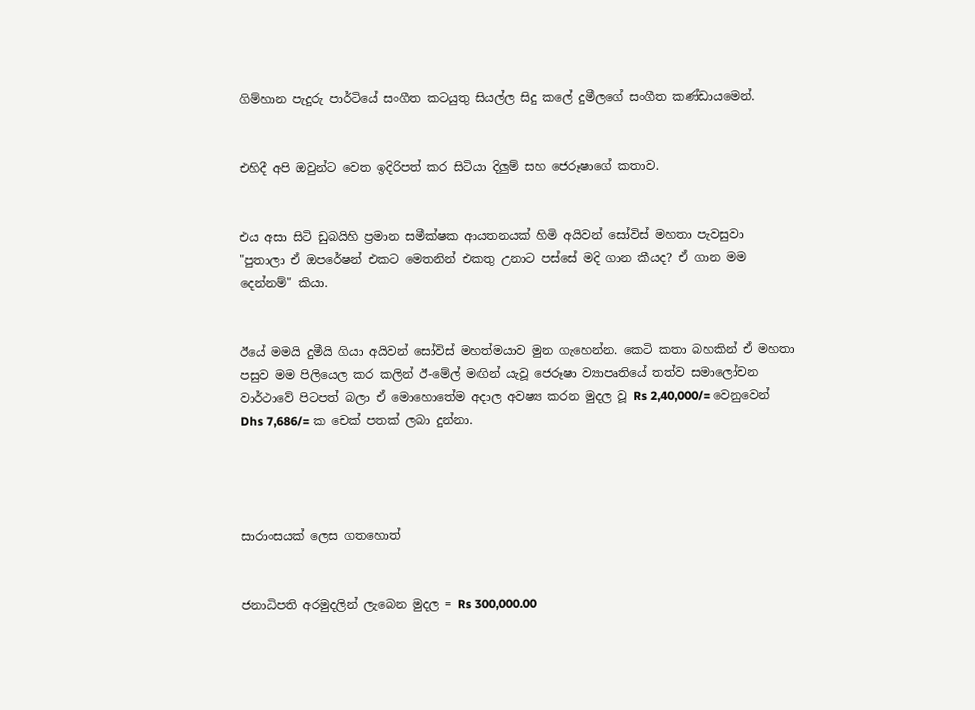ගිම්හාන පැදුරු පාර්ටියේ සංගීත කටයුතු සියල්ල සිදු කලේ දුමීලගේ සංගීත කණ්ඩායමෙන්.


එහිදී අපි ඔවුන්ට වෙත ඉදිරිපත් කර සිටියා දිලුම් සහ ජෙරූෂාගේ කතාව.


එය අසා සිටි ඩුබයිහි ප්‍රමාන සමීක්ෂක ආයතනයක් හිමි අයිවන් සෝවිස් මහතා පැවසුවා "පුතාලා ඒ ඔපරේෂන් එකට මෙතනින් එකතු උනාට පස්සේ මදි ගාන කීයද? ඒ ගාන මම දෙන්නම්" කියා.


ඊයේ මමයි දුමීයි ගියා අයිවන් සෝවිස් මහත්මයාව මුන ගැහෙන්න. කෙටි කතා බහකින් ඒ මහතා පසුව මම පිලියෙල කර කලින් ඊ-මේල් මඟින් යැවූ ජෙරූෂා ව්‍යාපෘතියේ තත්ව සමාලෝචන වාර්ථාවේ පිටපත් බලා ඒ මොහොතේම අදාල අවෂ්‍ය කරන මුදල වූ Rs 2,40,000/= වෙනුවෙන් Dhs 7,686/= ක චෙක් පතක් ලබා දුන්නා.




සාරාංසයක් ලෙස ගතහොත්


ජනාධිපති අරමුදලින් ලැබෙන මුදල = Rs 300,000.00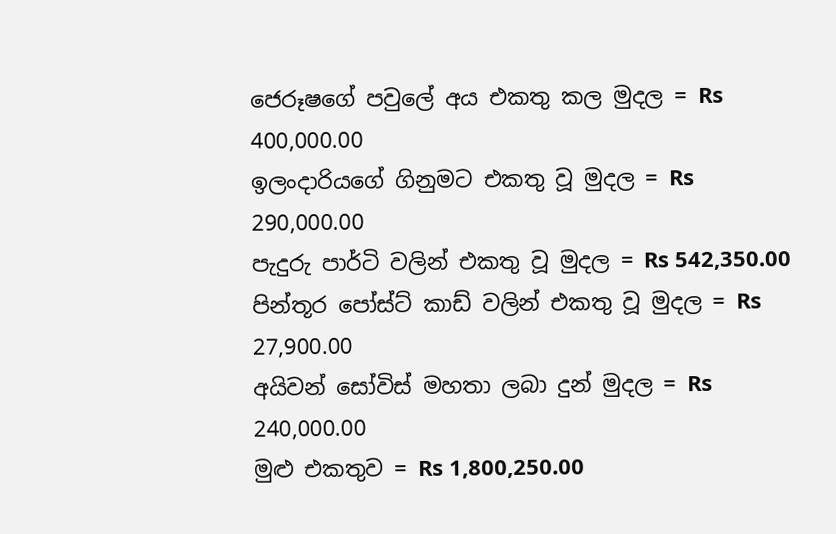ජෙරූෂගේ පවුලේ අය එකතු කල මුදල = Rs 400,000.00
ඉලංදාරියගේ ගිනුමට එකතු වූ මුදල = Rs 290,000.00
පැදුරු පාර්ටි වලින් එකතු වූ මුදල = Rs 542,350.00
පින්තූර පෝස්ට් කාඩ් වලින් එකතු වූ මුදල = Rs 27,900.00
අයිවන් සෝවිස් මහතා ලබා දුන් මුදල = Rs 240,000.00
මුළු එකතුව = Rs 1,800,250.00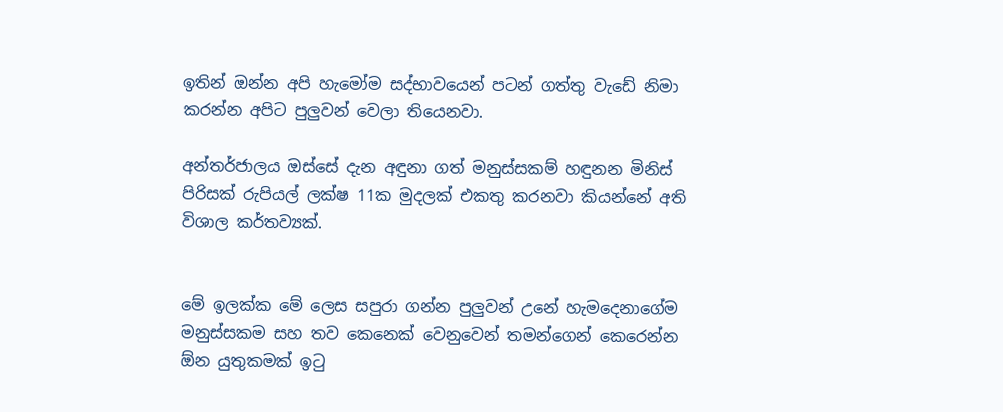ඉතින් ඔන්න අපි හැමෝම සද්භාවයෙන් පටන් ගත්තු වැඩේ නිමා කරන්න අපිට පුලුවන් වෙලා තියෙනවා.

අන්තර්ජාලය ඔස්සේ දැන අඳුනා ගත් මනුස්සකම් හඳුනන මිනිස් පිරිසක් රුපියල් ලක්ෂ 11ක මුදලක් එකතු කරනවා කියන්නේ අති විශාල කර්තව්‍යක්.


මේ ඉලක්ක මේ ලෙස සපුරා ගන්න පුලුවන් උනේ හැමදෙනාගේම මනුස්සකම සහ තව කෙනෙක් වෙනුවෙන් තමන්ගෙන් කෙරෙන්න ඕන යුතුකමක් ඉටු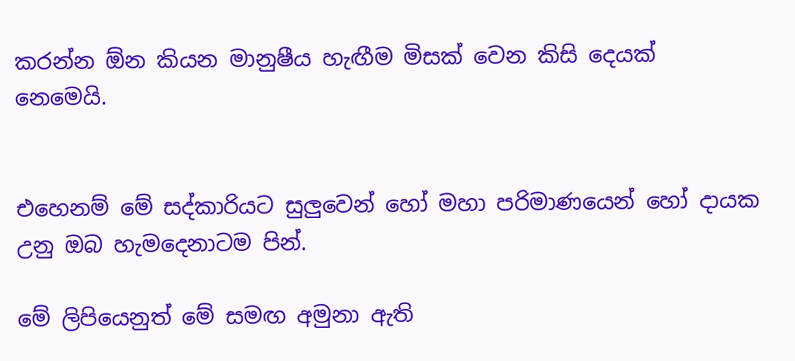කරන්න ඕන කියන මානුෂීය හැඟීම මිසක් වෙන කිසි දෙයක් නෙමෙයි.


එහෙනම් මේ සද්කාරියට සුලුවෙන් හෝ මහා පරිමාණයෙන් හෝ දායක උනු ඔබ හැමදෙනාටම පින්.

මේ ලිපියෙනුත් මේ සමඟ අමුනා ඇති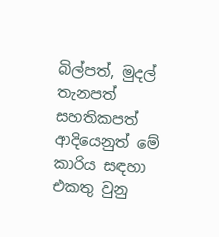බිල්පත්, මුදල් තැනපත් සහතිකපත් ආදියෙනුත් මේ කාරිය සඳහා එකතු වුනු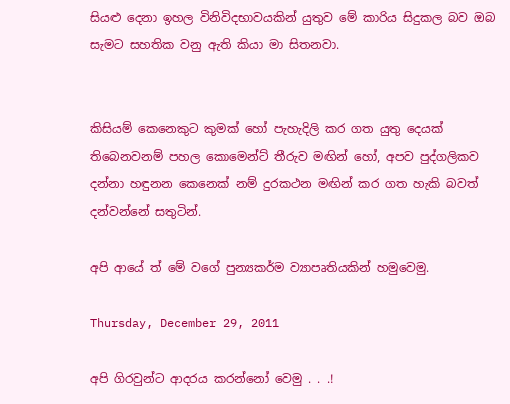සියළු දෙනා ඉහල විනිවිදභාවයකින් යුතුව මේ කාරිය සිදුකල බව ඔබ සැමට සහතික වනු ඇති කියා මා සිතනවා.


කිසියම් කෙනෙකුට කුමක් හෝ පැහැදිලි කර ගත යුතු දෙයක් තිබෙනවනම් පහල කොමෙන්ට් තීරුව මඟින් හෝ, අපව පුද්ගලිකව දන්නා හඳුනන කෙනෙක් නම් දුරකථන මඟින් කර ගත හැකි බවත් දන්වන්නේ සතුටින්.

අපි ආයේ ත් මේ වගේ පුන්‍යකර්ම ව්‍යාපෘතියකින් හමුවෙමු.

Thursday, December 29, 2011

අපි ගිරවුන්ට ආදරය කරන්නෝ වෙමු . . .!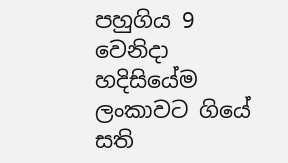පහුගිය 9 වෙනිදා හදිසියේම ලංකාවට ගියේ සති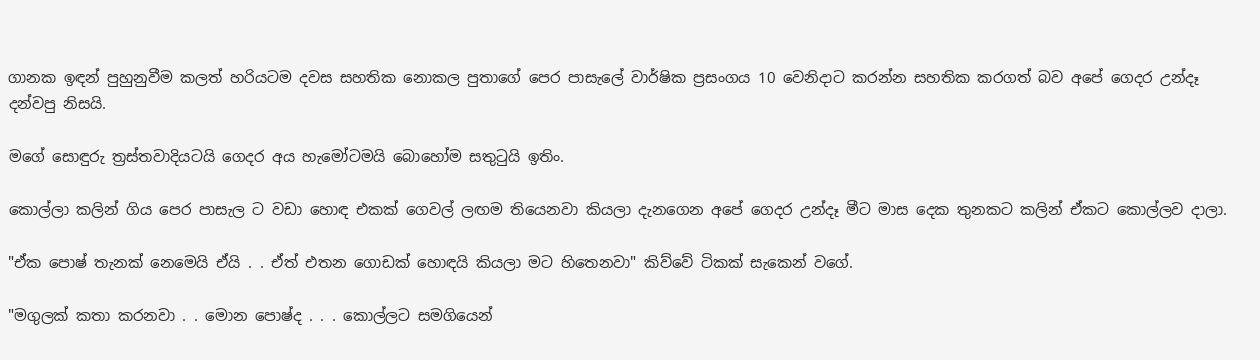ගානක ඉඳන් පුහුනුවීම කලත් හරියටම දවස සහතික නොකල පුතාගේ පෙර පාසැලේ වාර්ෂික ප්‍රසංගය 10 වෙනිදාට කරන්න සහතික කරගත් බව අපේ ගෙදර උන්දෑ දන්වපු නිසයි.

මගේ සොඳුරු ත්‍රස්තවාදියටයි ගෙදර අය හැමෝටමයි බොහෝම සතුටුයි ඉතිං.

කොල්ලා කලින් ගිය පෙර පාසැල ට වඩා හොඳ එකක් ගෙවල් ලඟම තියෙනවා කියලා දැනගෙන අපේ ගෙදර උන්දෑ මීට මාස දෙක තුනකට කලින් ඒකට කොල්ලව දාලා.

"ඒක පොෂ් තැනක් නෙමෙයි ඒයි . . ඒත් එතන ගොඩක් හොඳයි කියලා මට හිතෙනවා" කිව්වේ ටිකක් සැකෙන් වගේ.

"මගුලක් කතා කරනවා . . මොන පොෂ්ද . . . කොල්ලට සමගියෙන්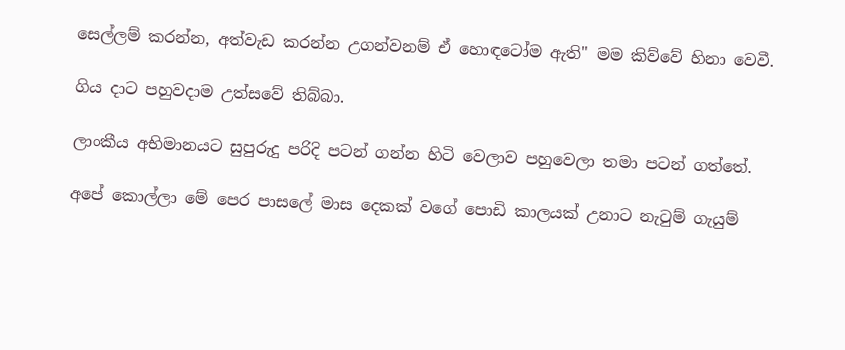සෙල්ලම් කරන්න, අත්වැඩ කරන්න උගන්වනම් ඒ හොඳටෝම ඇති" මම කිව්වේ හිනා වෙවී.

ගිය දාට පහුවදාම උත්සවේ තිබ්බා.

ලාංකීය අභිමානයට සුපුරුදු පරිදි පටන් ගන්න හිටි වෙලාව පහුවෙලා තමා පටන් ගත්තේ.

අපේ කොල්ලා මේ පෙර පාසලේ මාස දෙකක් වගේ පොඩි කාලයක් උනාට නැටුම් ගැයුම්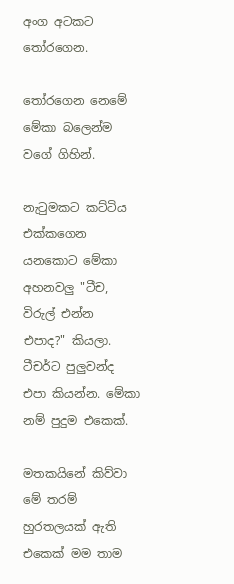අංග අටකට තෝරගෙන.

තෝරගෙන නෙමේ මේකා බලෙන්ම වගේ ගිහින්.

නැටුමකට කට්ටිය එක්කගෙන යනකොට මේකා අහනවලු "ටීච, විරුල් එන්න එපාද?" කියලා. ටීචර්ට පුලුවන්ද එපා කියන්න. මේකා නම් පුදුම එකෙක්.

මතකයිනේ කිව්වා මේ තරම් හුරතලයක් ඇති එකෙක් මම තාම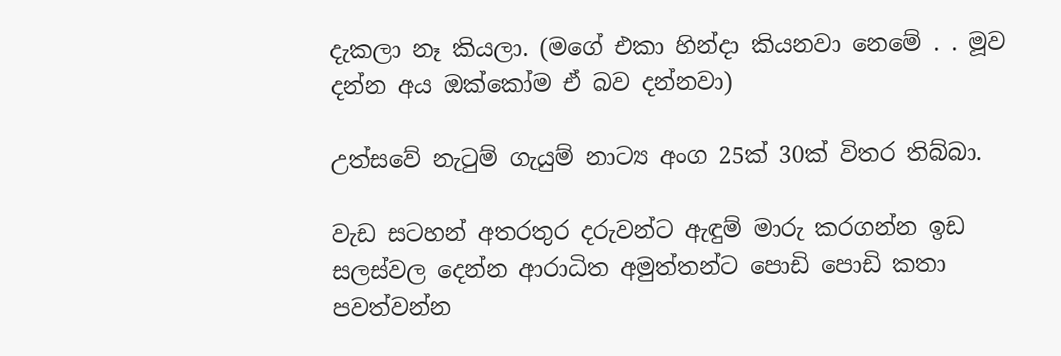දැකලා නෑ කියලා. (මගේ එකා හින්දා කියනවා නෙමේ . . මූව දන්න අය ඔක්කෝම ඒ බව දන්නවා)

උත්සවේ නැටුම් ගැයුම් නාට්‍ය අංග 25ක් 30ක් විතර තිබ්බා.

වැඩ සටහන් අතරතුර දරුවන්ට ඇඳුම් මාරු කරගන්න ඉඩ සලස්වල දෙන්න ආරාධිත අමුත්තන්ට පොඩි පොඩි කතා පවත්වන්න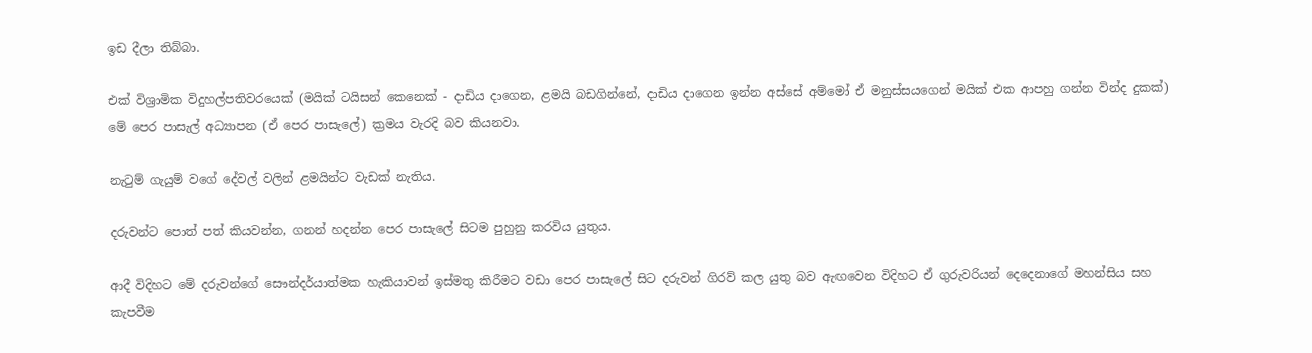ඉඩ දීලා තිබ්බා.

එක් විශ්‍රාමික විදුහල්පතිවරයෙක් (මයික් ටයිසන් කෙනෙක් - දාඩිය දාගෙන, ළමයි බඩගින්නේ, දාඩිය දාගෙන ඉන්න අස්සේ අම්මෝ ඒ මනුස්සයගෙන් මයික් එක ආපහු ගන්න වින්ද දුකක්) මේ පෙර පාසැල් අධ්‍යාපන (ඒ පෙර පාසැලේ) ක්‍රමය වැරදි බව කියනවා.

නැටුම් ගැයුම් වගේ දේවල් වලින් ළමයින්ට වැඩක් නැතිය.

දරුවන්ට පොත් පත් කියවන්න, ගනන් හදන්න පෙර පාසැලේ සිටම පුහුනු කරවිය යුතුය.

ආදී විදිහට මේ දරුවන්ගේ සෞන්දර්යාත්මක හැකියාවන් ඉස්මතු කිරීමට වඩා පෙර පාසැලේ සිට දරුවන් ගිරව් කල යුතු බව ඇඟවෙන විදිහට ඒ ගුරුවරියන් දෙදෙනාගේ මහන්සිය සහ කැපවීම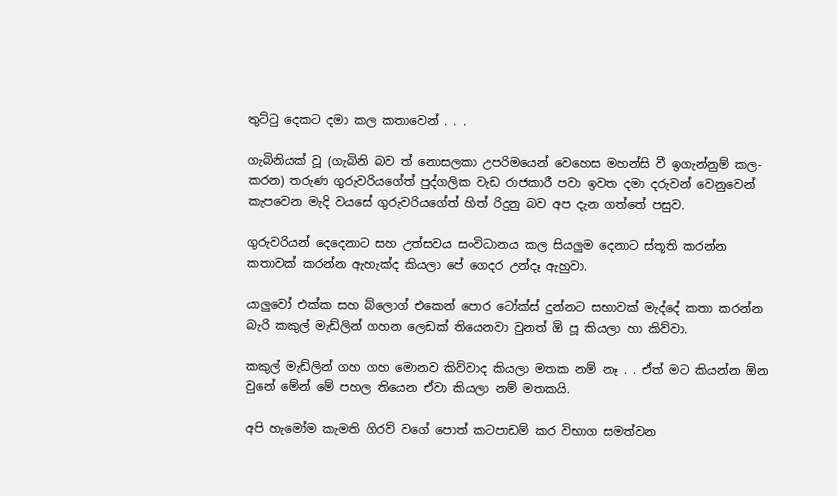තුට්ටු දෙකට දමා කල කතාවෙන් . . .

ගැබිනියක් වූ (ගැබිනි බව ත් නොසලකා උපරිමයෙන් වෙහෙස මහන්සි වී ඉගැන්නුම් කල-කරන) තරුණ ගුරුවරියගේත් පුද්ගලික වැඩ රාජකාරී පවා ඉවත දමා දරුවන් වෙනුවෙන් කැපවෙන මැදි වයසේ ගුරුවරියගේත් හිත් රිදුනු බව අප දැන ගත්තේ පසුව.

ගුරුවරියන් දෙදෙනාට සහ උත්සවය සංවිධානය කල සියලුම දෙනාට ස්තූති කරන්න කතාවක් කරන්න ඇහැක්ද කියලා පේ ගෙදර උන්දෑ ඇහුවා.

යාලුවෝ එක්ක සහ බ්ලොග් එකෙන් පොර ටෝක්ස් දුන්නට සභාවක් මැද්දේ කතා කරන්න බැරි කකුල් මැඩ්ලින් ගහන ලෙඩක් තියෙනවා වුනත් ඕ පූ කියලා හා කිව්වා.

කකුල් මැඩ්ලින් ගහ ගහ මොනව කිව්වාද කියලා මතක නම් නෑ . . ඒත් මට කියන්න ඕන වුනේ මේන් මේ පහල තියෙන ඒවා කියලා නම් මතකයි.

අපි හැමෝම කැමති ගිරව් වගේ පොත් කටපාඩම් කර විභාග සමත්වන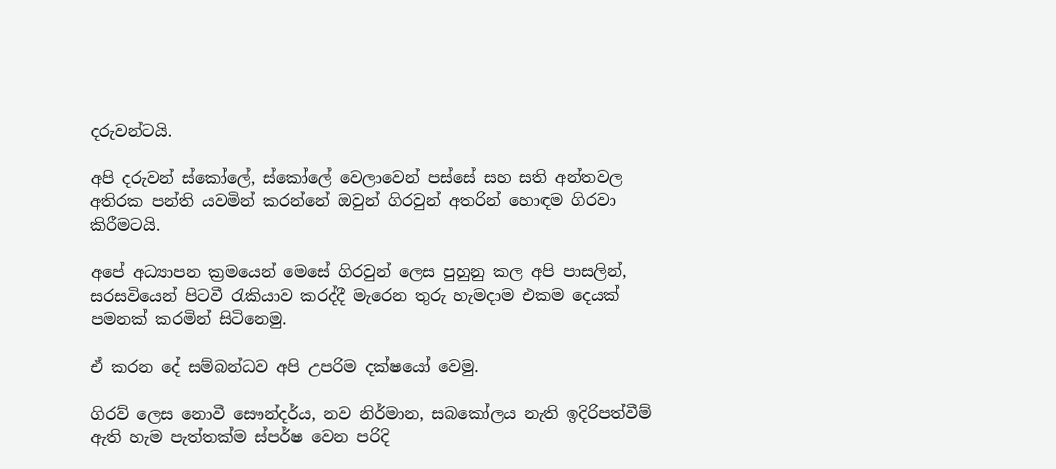දරුවන්ටයි.

අපි දරුවන් ස්කෝලේ, ස්කෝලේ වෙලාවෙන් පස්සේ සහ සති අන්තවල අතිරක පන්ති යවමින් කරන්නේ ඔවුන් ගිරවුන් අතරින් හොඳම ගිරවා කිරීමටයි.

අපේ අධ්‍යාපන ක්‍රමයෙන් මෙසේ ගිරවුන් ලෙස පුහුනු කල අපි පාසලින්, සරසවියෙන් පිටවී රැකියාව කරද්දී මැරෙන තුරු හැමදාම එකම දෙයක් පමනක් කරමින් සිටිනෙමු.

ඒ කරන දේ සම්බන්ධව අපි උපරිම දක්ෂයෝ වෙමු.

ගිරව් ලෙස නොවී සෞන්දර්ය, නව නිර්මාන, සබකෝලය නැති ඉදිරිපත්වීම් ඇති හැම පැත්තක්ම ස්පර්ෂ වෙන පරිදි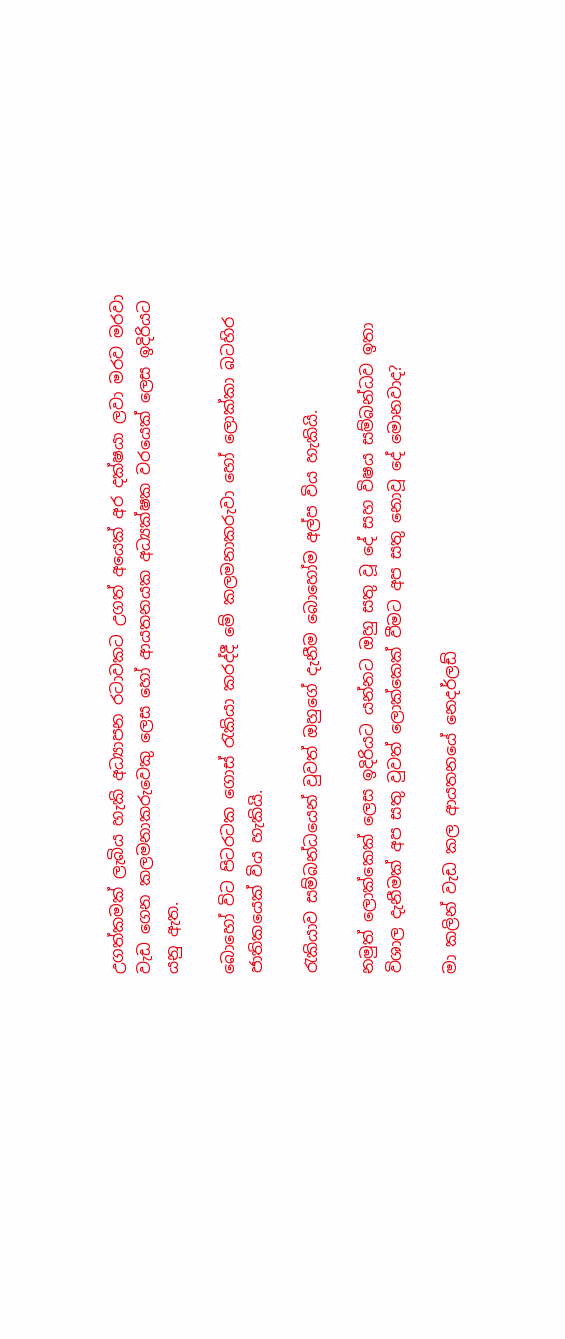උගත්කමක් ලැබිය හැකි අධ්‍යාපන රටාවකට උගත් අයෙක් අර දක්ෂයා ලවා මරව මරවා වැඩ ගෙන කලමනාකරුවෙකු ලෙස හෝ ආයතනයක අධ්‍යක්ෂක වරයෙක් ලෙස ඉදිරියට යනු ඇත.

බොහෝ විට පිටරටක ගොස් රැකියා කරද්දී මේ කලමනාකරුවා හෝ ලොක්කා බටහිර ජාතිකයෙක් විය හැකියි.

රැකියාව සම්බන්ධයෙන් වුවත් ඔහුගේ දැනීම බොහෝම අල්ප විය හැකියි.

නමුත් ලොක්කෙක් ලෙස ඉදිරියට යන්නට ඔහු සතු වූ දේ සහ විෂය සම්බන්ධව ඉතා විශාල දැනීමක් අප සතු වුවත් ලොක්කෙක් වීමට අප සතු නොවූ දේ මොනවාද?

මා කලින් වැඩ කල ආයතනයේ නෙදර්ලඩ්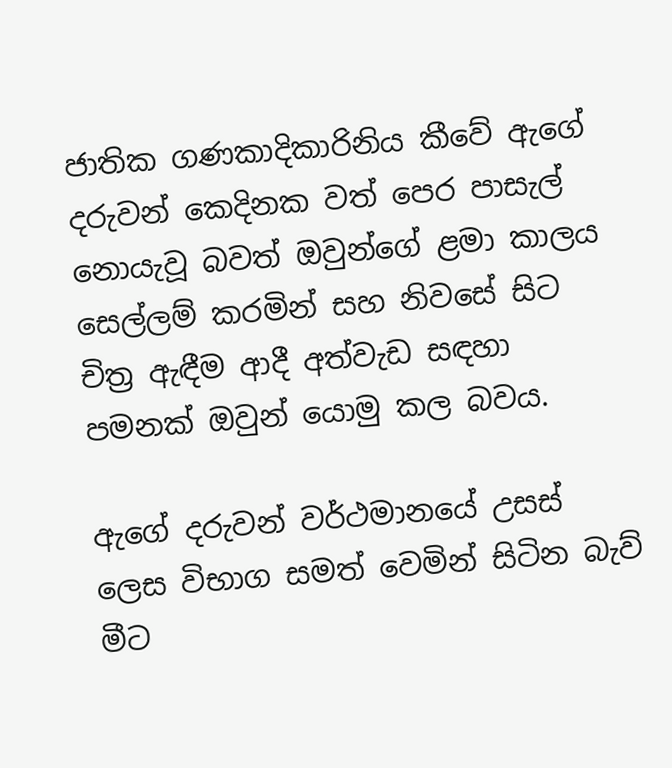ජාතික ගණකාදිකාරිනිය කීවේ ඇගේ දරුවන් කෙදිනක වත් පෙර පාසැල් නොයැවූ බවත් ඔවුන්ගේ ළමා කාලය සෙල්ලම් කරමින් සහ නිවසේ සිට චිත්‍ර ඇඳීම ආදී අත්වැඩ සඳහා පමනක් ඔවුන් යොමු කල බවය.

ඇගේ දරුවන් වර්ථමානයේ උසස් ලෙස විභාග සමත් වෙමින් සිටින බැව් මීට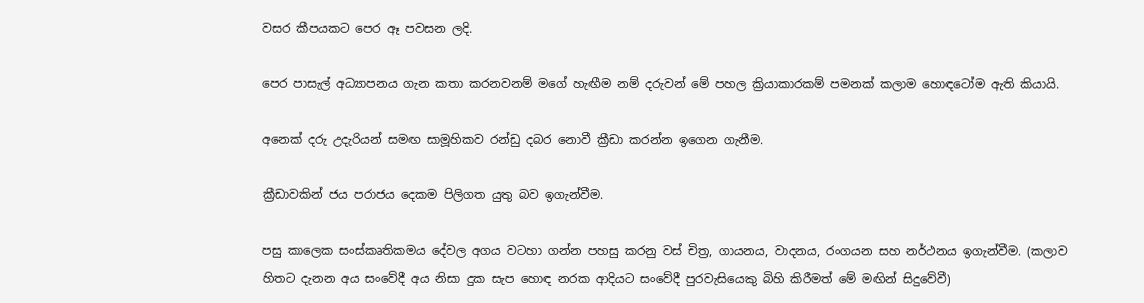වසර කීපයකට පෙර ඈ පවසන ලදි.

පෙර පාසැල් අධ්‍යාපනය ගැන කතා කරනවනම් මගේ හැඟීම නම් දරුවන් මේ පහල ක්‍රියාකාරකම් පමනක් කලාම හොඳටෝම ඇති කියායි.

අනෙක් දරු උදැරියන් සමඟ සාමූහිකව රන්ඩු දබර නොවී ක්‍රීඩා කරන්න ඉගෙන ගැනීම.

ක්‍රීඩාවකින් ජය පරාජය දෙකම පිලිගත යුතු බව ඉගැන්වීම.

පසු කාලෙක සංස්කෘතිකමය දේවල අගය වටහා ගන්න පහසු කරනු වස් චිත්‍ර, ගායනය, වාදනය, රංගයන සහ නර්ථනය ඉගැන්වීම. (කලාව හිතට දැනන අය සංවේදී අය නිසා දුක සැප හොඳ නරක ආදියට සංවේදී පුරවැසියෙකු බිහි කිරීමත් මේ මඟින් සිදුවේවී)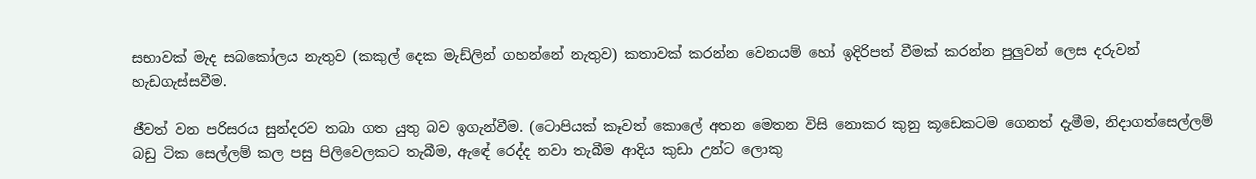සභාවක් මැද සබකෝලය නැතුව (කකුල් දෙක මැඩ්ලින් ගහන්නේ නැතුව) කතාවක් කරන්න වෙනයම් හෝ ඉදිරිපත් වීමක් කරන්න පුලුවන් ලෙස දරුවන් හැඩගැස්සවීම.

ජීවත් වන පරිසරය සුන්දරව තබා ගත යුතු බව ඉගැන්වීම. (ටොපියක් කෑවත් කොලේ අතන මෙතන විසි නොකර කුනු කූඩෙකටම ගෙනත් දැමීම, නිදාගත්සෙල්ලම් බඩු ටික සෙල්ලම් කල පසු පිලිවෙලකට තැබීම, ඇඳේ රෙද්ද නවා තැබීම ආදිය කුඩා උන්ට ලොකු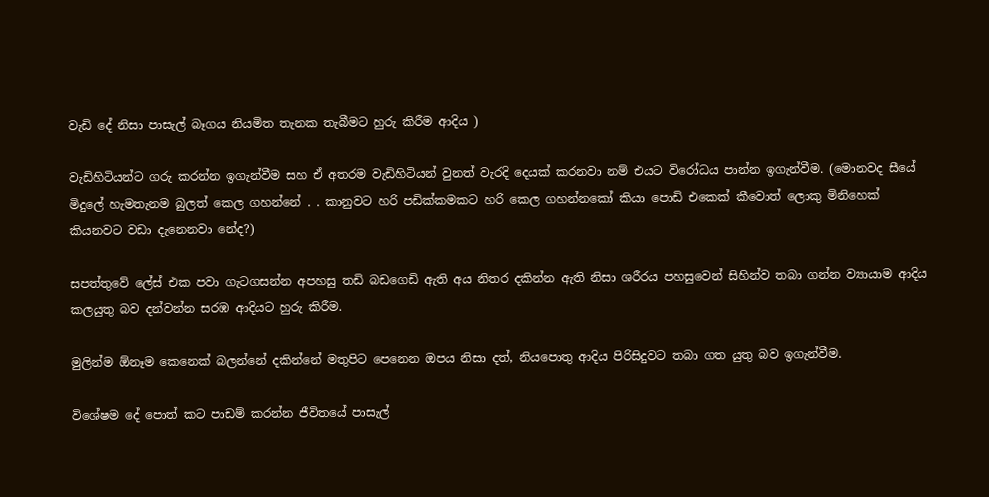වැඩි දේ නිසා පාසැල් බෑගය නියමිත තැනක තැබීමට හුරු කිරීම ආදිය )

වැඩිහිටියන්ට ගරු කරන්න ඉගැන්වීම සහ ඒ අතරම වැඩිහිටියන් වුනත් වැරදි දෙයක් කරනවා නම් එයට විරෝධය පාන්න ඉගැන්වීම. (මොනවද සීයේ මිදුලේ හැමතැනම බුලත් කෙල ගහන්නේ . . කානුවට හරි පඩික්කමකට හරි කෙල ගහන්නකෝ කියා පොඩි එකෙක් කීවොත් ලොකු මිනිහෙක් කියනවට වඩා දැනෙනවා නේද?)

සපත්තුවේ ලේස් එක පවා ගැටගසන්න අපහසු තඩි බඩගෙඩි ඇති අය නිතර දකින්න ඇති නිසා ශරීරය පහසුවෙන් සිහින්ව තබා ගන්න ව්‍යායාම ආදිය කලයුතු බව දන්වන්න සරඹ ආදියට හුරු කිරීම.

මුලින්ම ඕනෑම කෙනෙක් බලන්නේ දකින්නේ මතුපිට පෙනෙන ඔපය නිසා දත්, නියපොතු ආදිය පිරිසිදුවට තබා ගත යුතු බව ඉගැන්වීම.

විශේෂම දේ පොත් කට පාඩම් කරන්න ජීවිතයේ පාසැල්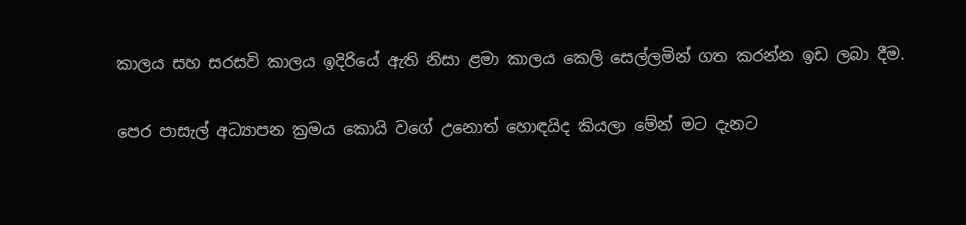කාලය සහ සරසවි කාලය ඉදිරියේ ඇති නිසා ළමා කාලය කෙලි සෙල්ලමින් ගත කරන්න ඉඩ ලබා දීම.

පෙර පාසැල් අධ්‍යාපන ක්‍රමය කොයි වගේ උනොත් හොඳයිද කියලා මේන් මට දැනට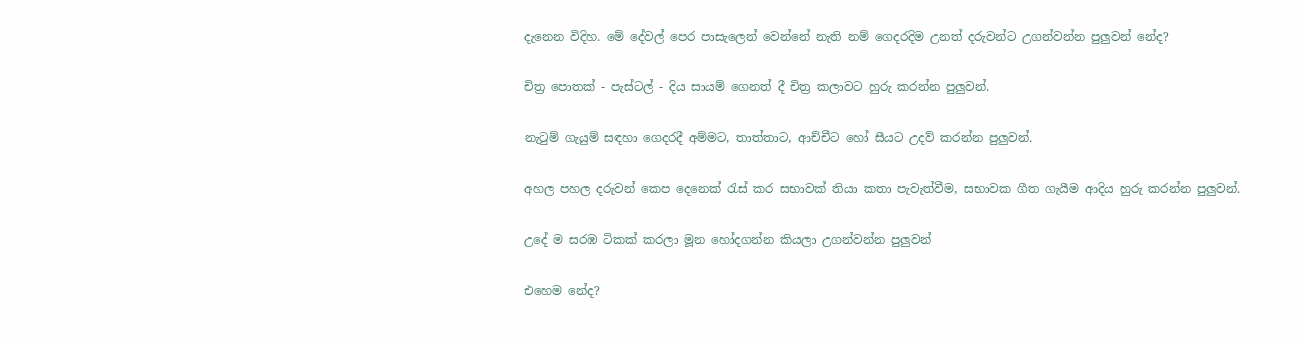දැනෙන විදිහ. මේ දේවල් පෙර පාසැලෙන් වෙන්නේ නැති නම් ගෙදරදිම උනත් දරුවන්ට උගන්වන්න පුලුවන් නේද?

චිත්‍ර පොතක් - පැස්ටල් - දිය සායම් ගෙනත් දී චිත්‍ර කලාවට හුරු කරන්න පුලුවන්.

නැටුම් ගැයුම් සඳහා ගෙදරදී අම්මට, තාත්තාට, ආච්චීට හෝ සීයට උදව් කරන්න පුලුවන්.

අහල පහල දරුවන් කෙප දෙනෙක් රැස් කර සභාවක් තියා කතා පැවැත්වීම, සභාවක ගීත ගැයීම ආදිය හුරු කරන්න පුලුවන්.

උදේ ම සරඹ ටිකක් කරලා මූන හෝදගන්න කියලා උගන්වන්න පුලුවන්

එහෙම නේද?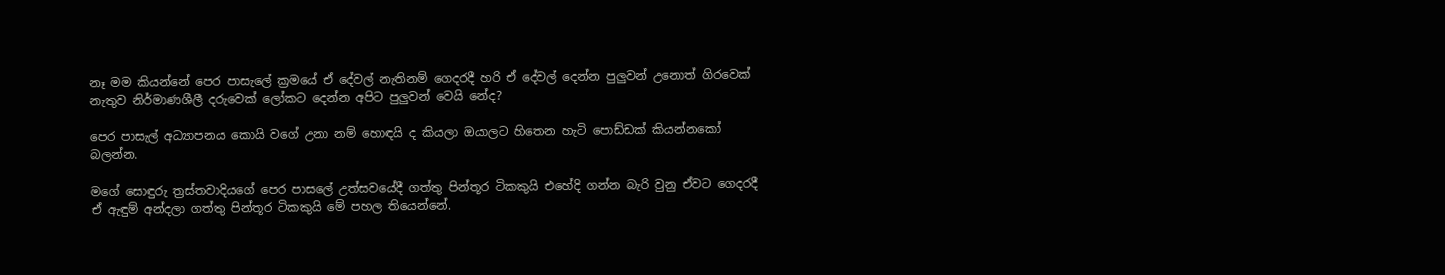නෑ මම කියන්නේ පෙර පාසැලේ ක්‍රමයේ ඒ දේවල් නැතිනම් ගෙදරදී හරි ඒ දේවල් දෙන්න පුලුවන් උනොත් ගිරවෙක් නැතුව නිර්මාණශීලී දරුවෙක් ලෝකට දෙන්න අපිට පුලුවන් වෙයි නේද?

පෙර පාසැල් අධ්‍යාපනය කොයි වගේ උනා නම් හොඳයි ද කියලා ඔයාලට හිතෙන හැටි පොඩ්ඩක් කියන්නකෝ බලන්න.

මගේ සොඳුරු ත්‍රස්තවාදියගේ පෙර පාසලේ උත්සවයේදී ගත්තු පින්තූර ටිකකුයි එහේදි ගන්න බැරි වුනු ඒවට ගෙදරදී ඒ ඇඳුම් අන්දලා ගත්තු පින්තූර ටිකකුයි මේ පහල තියෙන්නේ.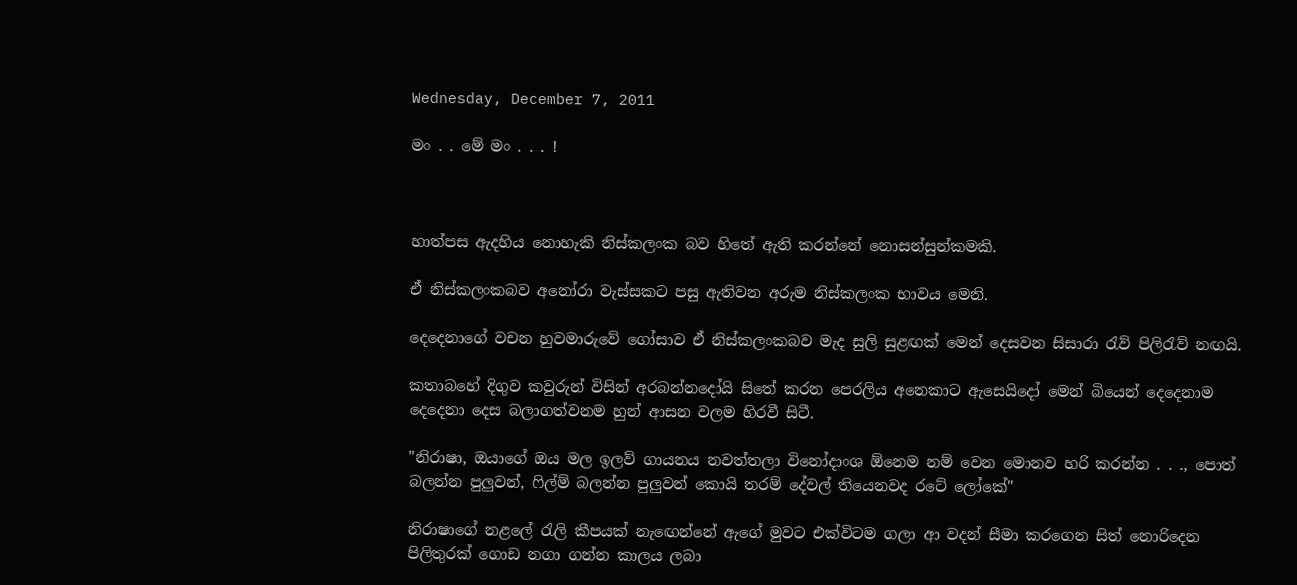Wednesday, December 7, 2011

මං . . මේ මං . . . !



හාත්පස ඇදහිය නොහැකි නිස්කලංක බව හිතේ ඇති කරන්නේ නොසන්සුන්කමකි.

ඒ නිස්කලංකබව අනෝරා වැස්සකට පසු ඇතිවන අරුම නිස්කලංක භාවය මෙනි.

දෙදෙනාගේ වචන හුවමාරුවේ ගෝසාව ඒ නිස්කලංකබව මැද සුලි සුළඟක් මෙන් දෙසවන සිසාරා රැව් පිලිරැව් නඟයි.

කතාබහේ දිගුව කවුරුන් විසින් අරබන්නදෝයි සිතේ කරන පෙරලිය අනෙකාට ඇසෙයිදෝ මෙන් බියෙන් දෙදෙනාම දෙදෙනා දෙස බලාගත්වනම හුන් ආසන වලම හිරවී සිටී.

"නිරාෂා, ඔයාගේ ඔය මල ඉලව් ගායනය නවත්තලා විනෝදාංශ ඕනෙම නම් වෙන මොනව හරි කරන්න . . ., පොත් බලන්න පුලුවන්, ෆිල්ම් බලන්න පුලුවන් කොයි තරම් දේවල් තියෙනවද රටේ ලෝකේ"

නිරාෂාගේ නළලේ රැලි කීපයක් නැඟෙන්නේ ඇගේ මුවට එක්විටම ගලා ආ වදන් සීමා කරගෙන සිත් නොරිදෙන පිලිතුරක් ගොඩ නගා ගන්න කාලය ලබා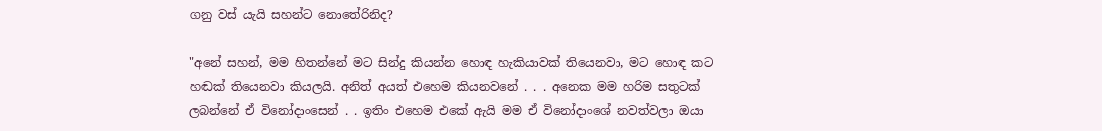ගනු වස් යැයි සහන්ට නොතේරිනිද?

"අනේ සහන්, මම හිතන්නේ මට සින්දු කියන්න හොඳ හැකියාවක් තියෙනවා, මට හොඳ කට හඬක් තියෙනවා කියලයි. අනිත් අයත් එහෙම කියනවනේ . . . අනෙක මම හරිම සතුටක් ලබන්නේ ඒ විනෝදාංසෙන් . . ඉතිං එහෙම එකේ ඇයි මම ඒ විනෝදාංශේ නවත්වලා ඔයා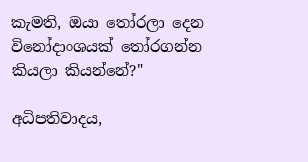කැමති, ඔයා තෝරලා දෙන විනෝදාංශයක් තෝරගන්න කියලා කියන්නේ?"

අධිපතිවාදය,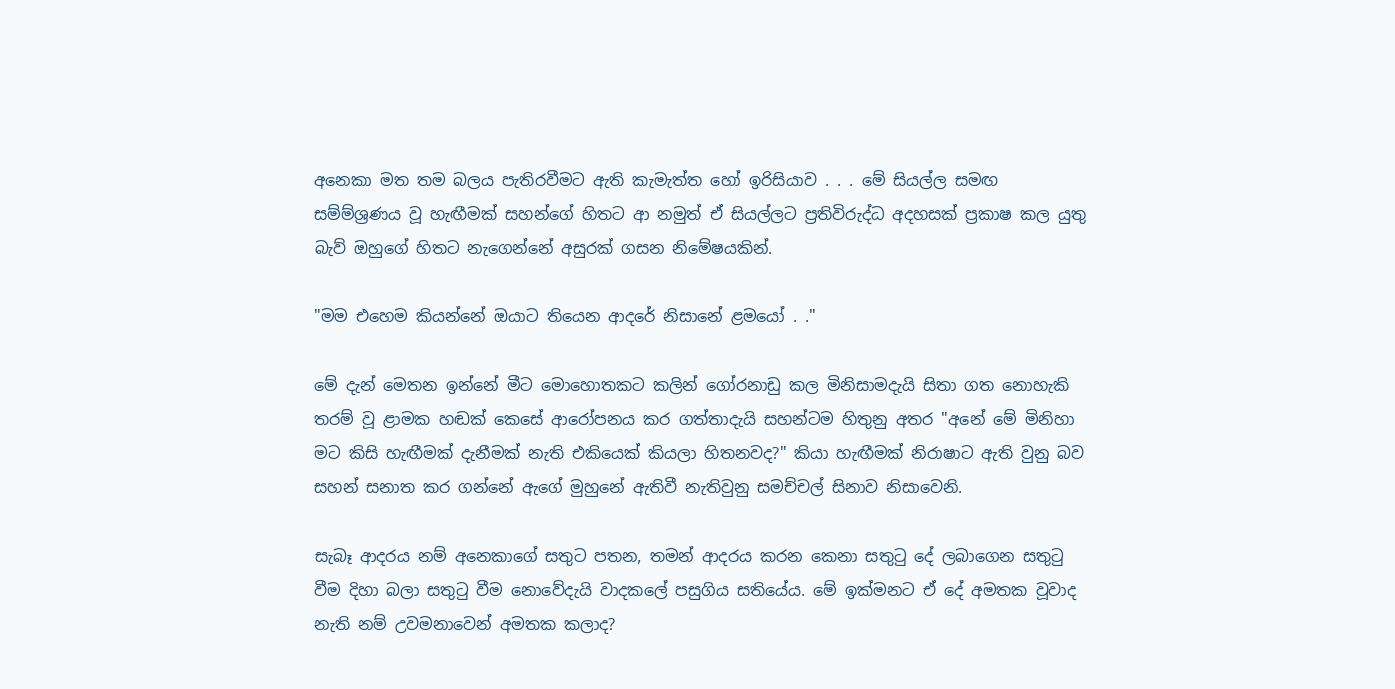අනෙකා මත තම බලය පැතිරවීමට ඇති කැමැත්ත හෝ ඉරිසියාව . . . මේ සියල්ල සමඟ සම්ම්ශ්‍රණය වූ හැඟීමක් සහන්ගේ හිතට ආ නමුත් ඒ සියල්ලට ප්‍රතිවිරුද්ධ අදහසක් ප්‍රකාෂ කල යුතු බැව් ඔහුගේ හිතට නැගෙන්නේ අසුරක් ගසන නිමේෂයකින්.

"මම එහෙම කියන්නේ ඔයාට තියෙන ආදරේ නිසානේ ළමයෝ . ."

මේ දැන් මෙතන ඉන්නේ මීට මොහොතකට කලින් ගෝරනාඩු කල මිනිසාමදැයි සිතා ගත නොහැකි තරම් වූ ළාමක හඬක් කෙසේ ආරෝපනය කර ගත්තාදැයි සහන්ටම හිතුනු අතර "අනේ මේ මිනිහා මට කිසි හැඟීමක් දැනීමක් නැති එකියෙක් කියලා හිතනවද?" කියා හැඟීමක් නිරාෂාට ඇති වුනු බව සහන් සනාත කර ගන්නේ ඇගේ මුහුනේ ඇතිවී නැතිවුනු සමච්චල් සිනාව නිසාවෙනි.

සැබෑ ආදරය නම් අනෙකාගේ සතුට පතන, තමන් ආදරය කරන කෙනා සතුටු දේ ලබාගෙන සතුටු වීම දිහා බලා සතුටු වීම නොවේදැයි වාදකලේ පසුගිය සතියේය. මේ ඉක්මනට ඒ දේ අමතක වූවාද නැති නම් උවමනාවෙන් අමතක කලාද?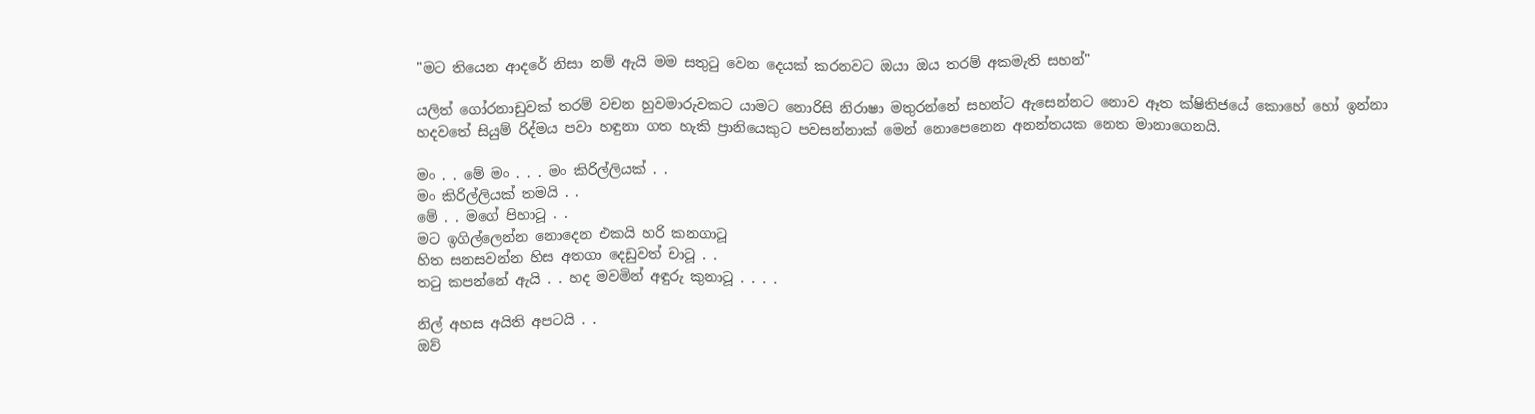"මට තියෙන ආදරේ නිසා නම් ඇයි මම සතුටු වෙන දෙයක් කරනවට ඔයා ඔය තරම් අකමැති සහන්"

යලිත් ගෝරනාඩුවක් තරම් වචන හුවමාරුවකට යාමට නොරිසි නිරාෂා මතුරන්නේ සහන්ට ඇසෙන්නට නොව ඈත ක්ෂිතිජයේ කොහේ හෝ ඉන්නා හදවතේ සියුම් රිද්මය පවා හඳුනා ගත හැකි ප්‍රානියෙකුට පවසන්නාක් මෙන් නොපෙනෙන අනන්තයක නෙත මානාගෙනයි.

මං . . මේ මං . . . මං කිරිල්ලියක් . .
මං කිරිල්ලියක් තමයි . .
මේ . . මගේ පිහාටූ . .
මට ඉගිල්ලෙන්න නොදෙන එකයි හරි කනගාටූ
හිත සනසවන්න හිස අතගා දෙඩුවත් චාටූ . .
තටු කපන්නේ ඇයි . . හද මවමින් අඳුරු කුනාටූ . . . .

නිල් අහස අයිති අපටයි . .
ඔව්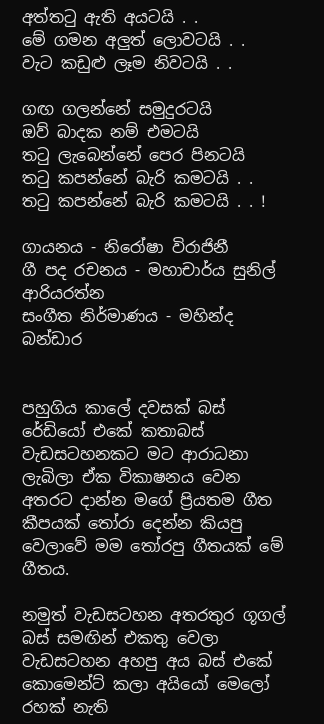අත්තටු ඇති අයටයි . .
මේ ගමන අලුත් ලොවටයි . .
වැට කඩුළු ලෑම නිවටයි . .

ගඟ ගලන්නේ සමුදුරටයි
ඔව් බාදක නම් එමටයි
තටු ලැබෙන්නේ පෙර පිනටයි
තටු කපන්නේ බැරි කමටයි . .
තටු කපන්නේ බැරි කමටයි . . !

ගායනය - නිරෝෂා විරාජිනී
ගී පද රචනය - මහාචාර්ය සුනිල් ආරියරත්න
සංගීත නිර්මාණය - මහින්ද බන්ඩාර


පහුගිය කාලේ දවසක් බස් රේඩියෝ එකේ කතාබස් වැඩසටහනකට මට ආරාධනා ලැබිලා ඒක විකාෂනය වෙන අතරට දාන්න මගේ ප්‍රියතම ගීත කීපයක් තෝරා දෙන්න කියපු වෙලාවේ මම තෝරපු ගීතයක් මේ ගීතය.

නමුත් වැඩසටහන අතරතුර ගූගල් බස් සමඟින් එකතු වෙලා වැඩසටහන අහපු අය බස් එකේ කොමෙන්ට් කලා අයියෝ මෙලෝ රහක් නැති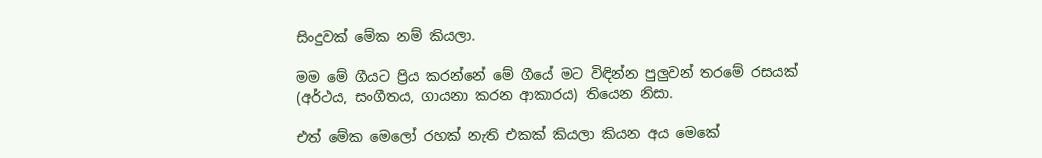සිංදුවක් මේක නම් කියලා.

මම මේ ගීයට ප්‍රිය කරන්නේ මේ ගීයේ මට විඳින්න පුලුවන් තරමේ රසයක් (අර්ථය, සංගීතය, ගායනා කරන ආකාරය) තියෙන නිසා.

එත් මේක මෙලෝ රහක් නැති එකක් කියලා කියන අය මෙකේ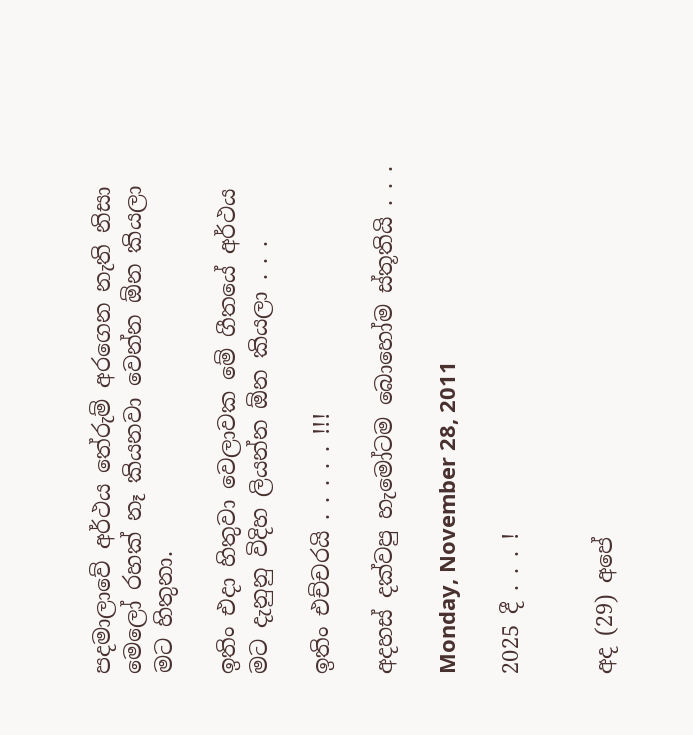පදමාලාවේ අර්ථය තේරුම් අරගෙන නැති නිසා මෙලෝ රහක් නෑ කියනවා වෙන්න ඕන කියලා මට හිතුනා.

ඉතිං එදා හිතුවා වෙලාවක මේ ගීතයේ අර්ථය මට දැනුනු විදිහ ලියන්න ඕන කියලා . . .

ඉතිං එච්චරයි . . . . . !!!

අදහස් දක්වපු හැමෝටම බොහෝම ස්තූතියි . . .

Monday, November 28, 2011

2025 දී . . . !


අද (29) අපේ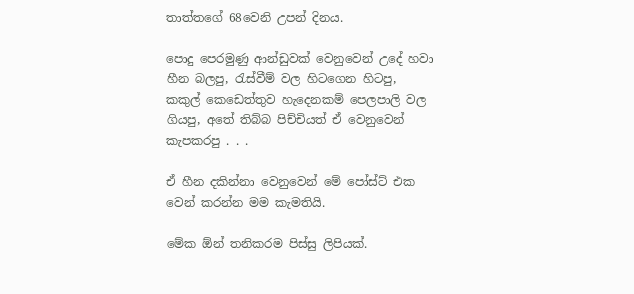තාත්තගේ 68වෙනි උපන් දිනය.

පොදු පෙරමුණු ආන්ඩුවක් වෙනුවෙන් උදේ හවා හීන බලපු, රැස්වීම් වල හිටගෙන හිටපු, කකුල් කෙඩෙත්තුව හැදෙනකම් පෙලපාලි වල ගියපු, අතේ තිබ්බ පිච්චියත් ඒ වෙනුවෙන් කැපකරපු . . .

ඒ හීන දකින්නා වෙනුවෙන් මේ පෝස්ට් එක වෙන් කරන්න මම කැමතියි.

මේක ඕන් තනිකරම පිස්සු ලිපියක්.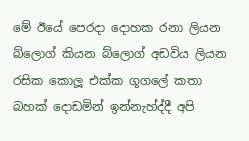මේ ඊයේ පෙරදා දොහක රනා ලියන බ්ලොග් කියන බ්ලොග් අඩවිය ලියන රසික කොලූ එක්ක ගූගලේ කතා බහක් දොඩමින් ඉන්නැහ්ද්දී අපි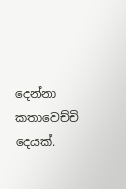දෙන්නා කතාවෙච්චි දෙයක්.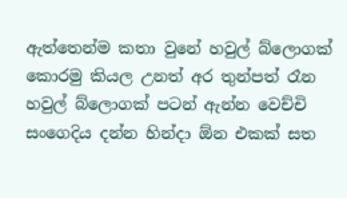ඇත්තෙන්ම කතා වුනේ හවුල් බ්ලොගක් කොරමු කියල උනත් අර තුන්පත් රෑන හවුල් බ්ලොගක් පටන් ඇන්න වෙච්චි සංගෙදිය දන්න හින්දා ඕන එකක් සත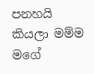පනහයි කියලා මම්ම මගේ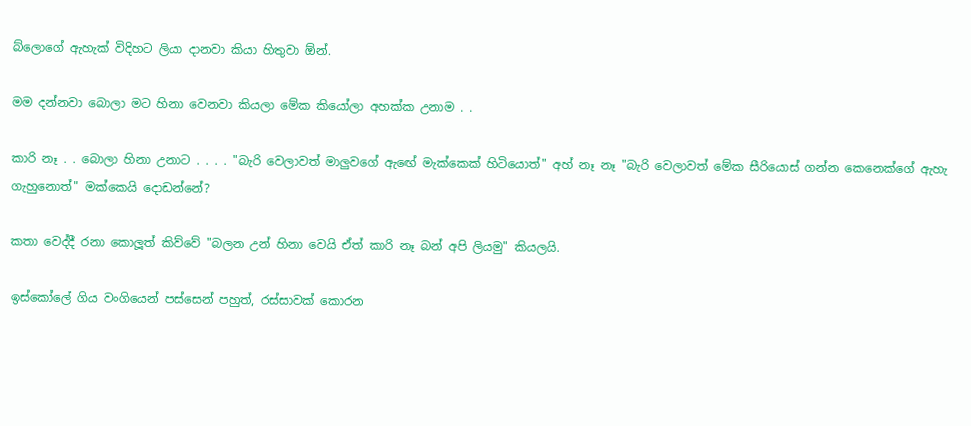බ්ලොගේ ඇහැක් විදිහට ලියා දානවා කියා හිතුවා ඕන්.

මම දන්නවා බොලා මට හිනා වෙනවා කියලා මේක කියෝලා අහක්ක උනාම . .

කාරි නෑ . . බොලා හිනා උනාට . . . . "බැරි වෙලාවත් මාලුවගේ ඇඟේ මැක්කෙක් හිටියොත්" අහ් නෑ නෑ "බැරි වෙලාවත් මේක සීරියොස් ගන්න කෙනෙක්ගේ ඇහැ ගැහුනොත්" මක්කෙයි දොඩන්නේ?

කතා වෙද්දී රනා කොලූත් කිව්වේ "බලන උන් හිනා වෙයි ඒත් කාරි නෑ බන් අපි ලියමු" කියලයි.

ඉස්කෝලේ ගිය වංගියෙන් පස්සෙන් පහුත්, රස්සාවක් කොරන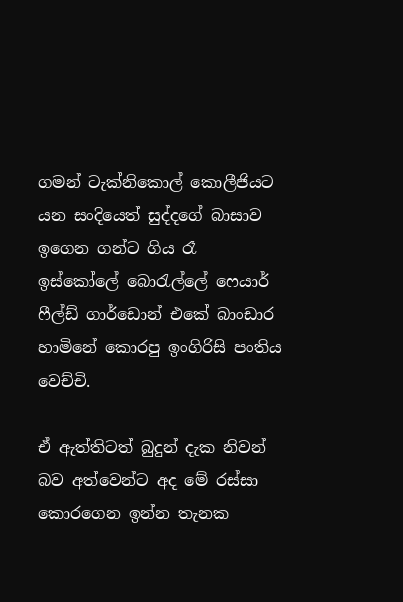ගමන් ටැක්නිකොල් කොලීජියට යන සංදියෙත් සුද්දගේ බාසාව ඉගෙන ගන්ට ගිය රෑ ඉස්කෝලේ බොරැල්ලේ ෆෙයාර් ෆීල්ඩ් ගාර්ඩොන් එකේ බාංඩාර හාමිනේ කොරපු ඉංගිරිසි පංතිය වෙච්චි.

ඒ ඇත්තිටත් බුදුන් දැක නිවන් බව අත්වෙන්ට අද මේ රස්සා කොරගෙන ඉන්න තැනක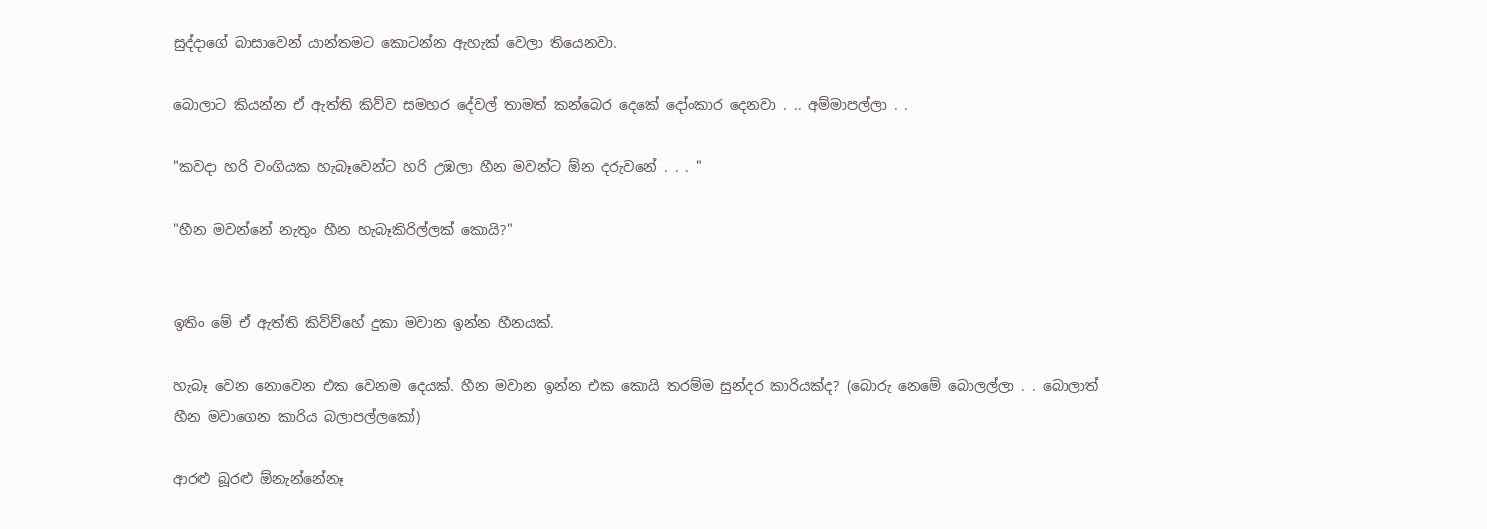සුද්දාගේ බාසාවෙන් යාන්තමට කොටන්න ඇහැක් වෙලා තියෙනවා.

බොලාට කියන්න ඒ ඇත්ති කිව්ව සමහර දේවල් තාමත් කන්බෙර දෙකේ දෝංකාර දෙනවා . .. අම්මාපල්ලා . .

"කවදා හරි වංගියක හැබෑවෙන්ට හරි උඹලා හීන මවන්ට ඕන දරුවනේ . . . "

"හීන මවන්නේ නැතුං හීන හැබෑකිරිල්ලක් කොයි?"


ඉතිං මේ ඒ ඇත්ති කිව්ව්හේ දුකා මවාන ඉන්න හීනයක්.

හැබෑ වෙන නොවෙන එක වෙනම දෙයක්. හීන මවාන ඉන්න එක කොයි තරම්ම සුන්දර කාරියක්ද? (බොරු නෙමේ බොලල්ලා . . බොලාත් හීන මවාගෙන කාරිය බලාපල්ලකෝ)

ආරළු බූරළු ඕනැන්නේනෑ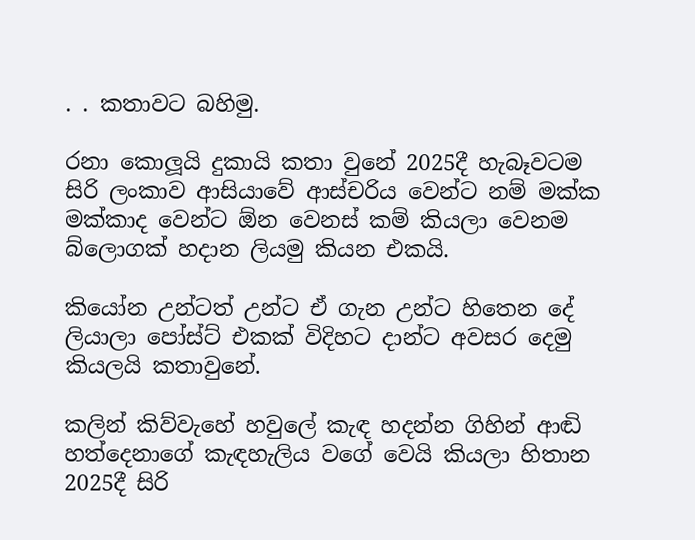. . කතාවට බහිමු.

රනා කොලූයි දුකායි කතා වුනේ 2025දී හැබෑවටම සිරි ලංකාව ආසියාවේ ආස්චරිය වෙන්ට නම් මක්ක මක්කාද වෙන්ට ඕන වෙනස් කම් කියලා වෙනම බ්ලොගක් හදාන ලියමු කියන එකයි.

කියෝන උන්ටත් උන්ට ඒ ගැන උන්ට හිතෙන දේ ලියාලා පෝස්ට් එකක් විදිහට දාන්ට අවසර දෙමු කියලයි කතාවුනේ.

කලින් කිව්වැහේ හවුලේ කැඳ හදන්න ගිහින් ආඬි හත්දෙනාගේ කැඳහැලිය වගේ වෙයි කියලා හිතාන 2025දී සිරි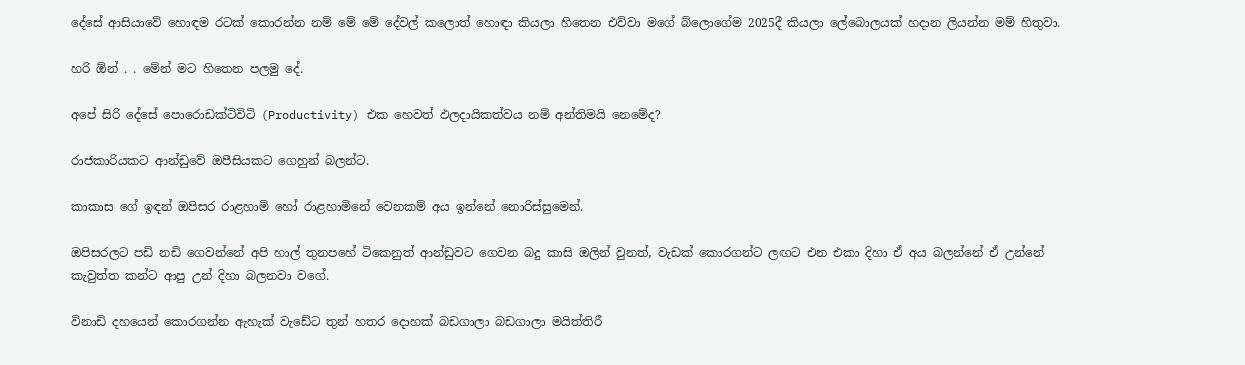දේසේ ආසියාවේ හොඳම රටක් කොරන්න නම් මේ මේ දේවල් කලොත් හොඳා කියලා හිතෙන එව්වා මගේ බ්ලොගේම 2025දී කියලා ලේබොලයක් හදාන ලියන්න මම් හිතුවා.

හරි ඕන් . . මේන් මට හිතෙන පලමු දේ.

අපේ සිරි දේසේ පොරොඩක්ටිවිටි (Productivity) එක හෙවත් ඵලදායිකත්වය නම් අන්තිමයි නෙමේද?

රාජකාරියකට ආන්ඩුවේ ඔපීසියකට ගෙහුන් බලන්ට.

කාකාස ගේ ඉඳන් ඔපිසර රාළහාමි හෝ රාළහාමිනේ වෙනකම් අය ඉන්නේ නොරිස්සුමෙන්.

ඔපිසරලට පඩි නඩි ගෙවන්නේ අපි හාල් තුනපහේ ටිකෙනුත් ආන්ඩුවට ගෙවන බදු කාසි ඔලින් වුනත්, වැඩක් කොරගන්ට ලඟට එන එකා දිහා ඒ අය බලන්නේ ඒ උන්නේ කැවුත්ත කන්ට ආපු උන් දිහා බලනවා වගේ.

විනාඩි දහයෙන් කොරගන්න ඇහැක් වැඩේට තුන් හතර දොහක් බඩගාලා බඩගාලා මයිත්තිරී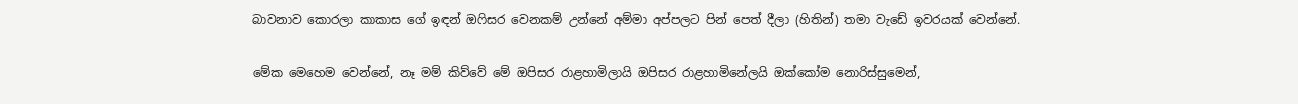බාවනාව කොරලා කාකාස ගේ ඉඳන් ඔෆිසර වෙනකම් උන්නේ අම්මා අප්පලට පින් පෙත් දීලා (හිතින්) තමා වැඩේ ඉවරයක් වෙන්නේ.

මේක මෙහෙම වෙන්නේ, නෑ මම් කිව්වේ මේ ඔපිසර රාළහාමිලායි ඔපිසර රාළහාමිනේලයි ඔක්කෝම නොරිස්සුමෙන්,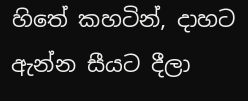හිතේ කහටින්, දාහට ඇන්න සීයට දීලා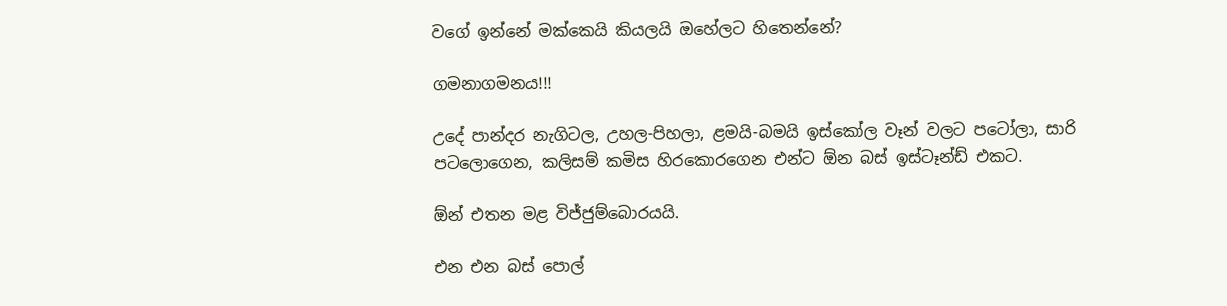වගේ ඉන්නේ මක්කෙයි කියලයි ඔහේලට හිතෙන්නේ?

ගමනාගමනය!!!

උදේ පාන්දර නැගිටල, උහල-පිහලා, ළමයි-බමයි ඉස්කෝල වෑන් වලට පටෝලා, සාරි පටලොගෙන, කලිසම් කමිස හිරකොරගෙන එන්ට ඕන බස් ඉස්ටෑන්ඩ් එකට.

ඕන් එතන මළ විජ්ජුම්බොරයයි.

එන එන බස් පොල්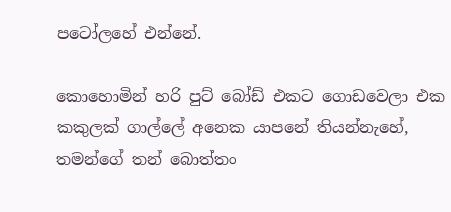පටෝලහේ එන්නේ.

කොහොමින් හරි පුට් බෝඩ් එකට ගොඩවෙලා එක කකුලක් ගාල්ලේ අනෙක යාපනේ තියන්නැහේ, තමන්ගේ තන් බොත්තං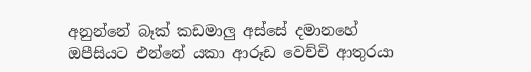අනුන්නේ බෑක් කඩමාලු අස්සේ දමානහේ ඔපීසියට එන්නේ යකා ආරූඩ වෙච්චි ආතුරයා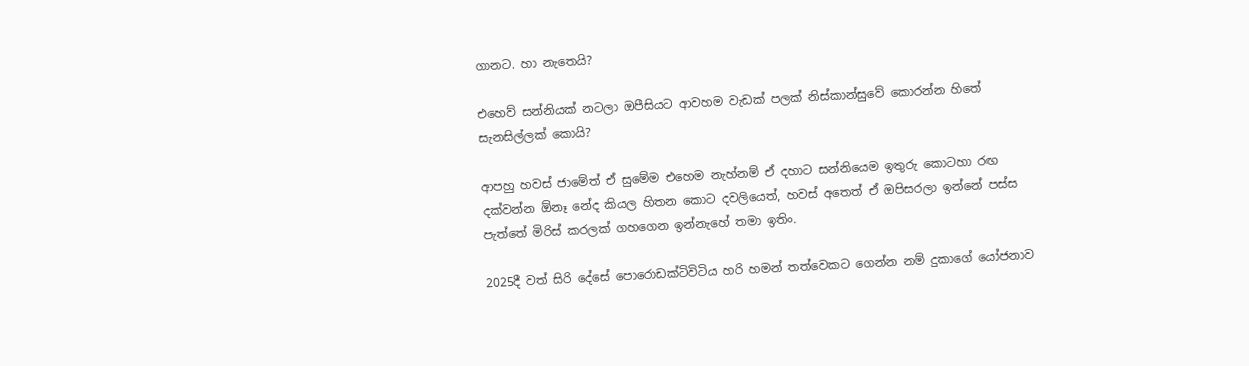ගානට. හා නැතෙයි?

එහෙව් සන්නියක් නටලා ඔපීසියට ආවහම වැඩක් පලක් නිස්කාන්සුවේ කොරන්න හිතේ සැනසිල්ලක් කොයි?

ආපහු හවස් ජාමේත් ඒ සුමේම එහෙම නැහ්නම් ඒ දහාට සන්නියෙම ඉතුරු කොටහා රඟ දක්වන්න ඕනෑ නේද කියල හිතන කොට දවලියෙත්, හවස් අතෙත් ඒ ඔපිසරලා ඉන්නේ පස්ස පැත්තේ මිරිස් කරලක් ගහගෙන ඉන්නැහේ තමා ඉතිං.

2025දී වත් සිරි දේසේ පොරොඩක්ටිවිටිය හරි හමන් තත්වෙකට ගෙන්න නම් දුකාගේ යෝජනාව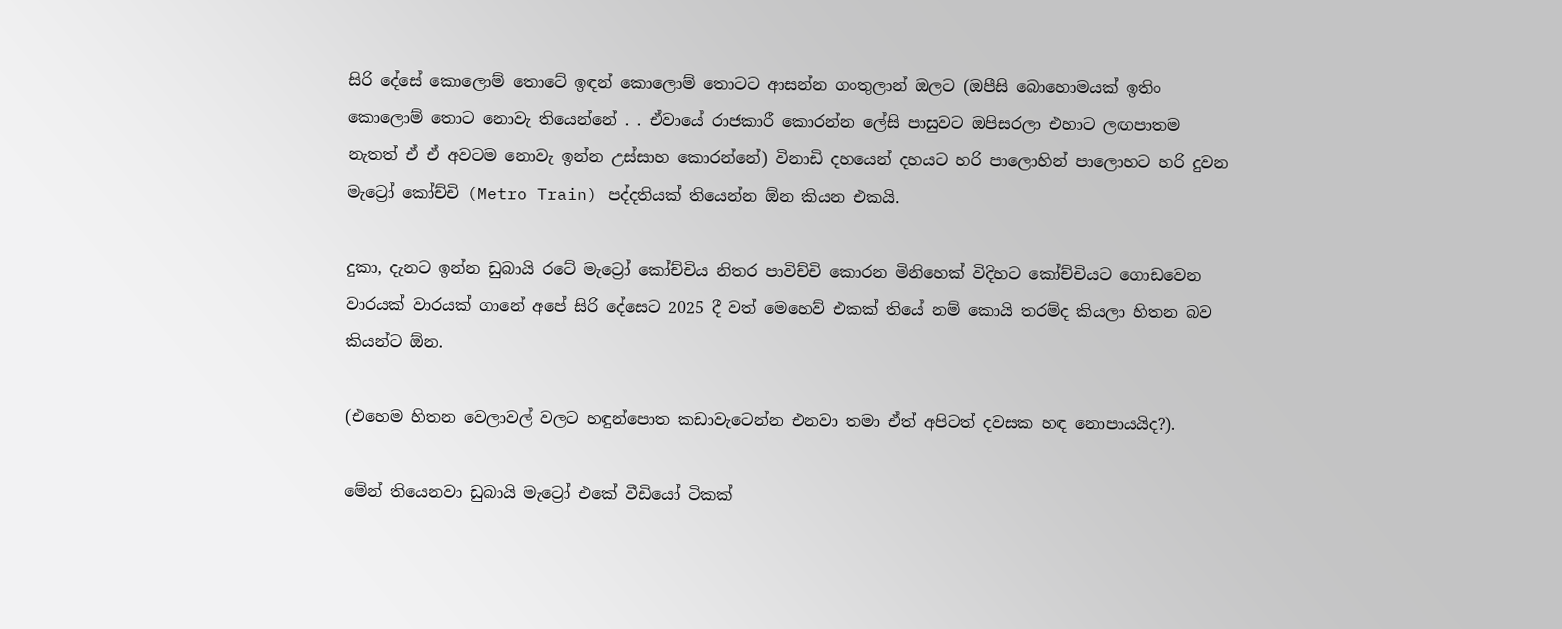සිරි දේසේ කොලොම් තොටේ ඉඳන් කොලොම් තොටට ආසන්න ගංතුලාන් ඔලට (ඔපීසි බොහොමයක් ඉතිං කොලොම් තොට නොවැ තියෙන්නේ . . ඒවායේ රාජකාරී කොරන්න ලේසි පාසුවට ඔපිසරලා එහාට ලඟපාතම නැතත් ඒ ඒ අවටම නොවැ ඉන්න උස්සාහ කොරන්නේ) විනාඩි දහයෙන් දහයට හරි පාලොහින් පාලොහට හරි දුවන මැට්‍රෝ කෝච්චි (Metro Train) පද්දතියක් තියෙන්න ඕන කියන එකයි.

දුකා, දැනට ඉන්න ඩුබායි රටේ මැට්‍රෝ කෝච්චිය නිතර පාවිච්චි කොරන මිනිහෙක් විදිහට කෝච්චියට ගොඩවෙන වාරයක් වාරයක් ගානේ අපේ සිරි දේසෙට 2025 දී වත් මෙහෙව් එකක් තියේ නම් කොයි තරම්ද කියලා හිතන බව කියන්ට ඕන.

(එහෙම හිතන වෙලාවල් වලට හඳුන්පොත කඩාවැටෙන්න එනවා තමා ඒත් අපිටත් දවසක හඳ නොපායයිද?).

මේන් තියෙනවා ඩුබායි මැට්‍රෝ එකේ වීඩියෝ ටිකක්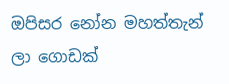ඔපිසර නෝන මහත්තැන් ලා ගොඩක්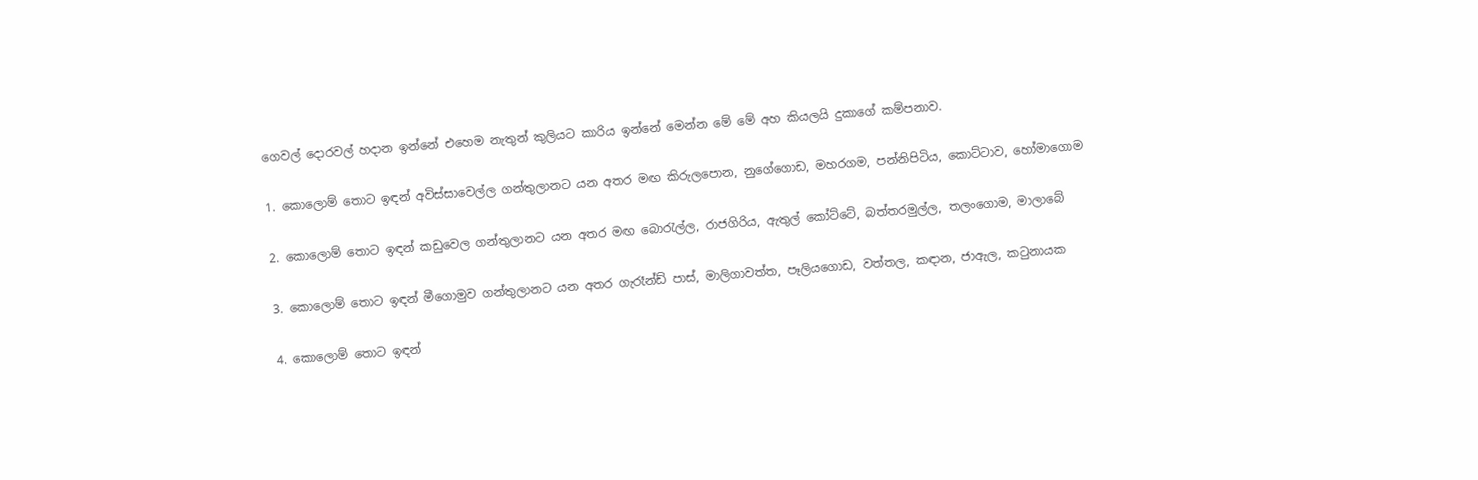ගෙවල් දොරවල් හදාන ඉන්නේ එහෙම නැතුන් කුලියට කාරිය ඉන්නේ මෙන්න මේ මේ අහ කියලයි දුකාගේ කම්පනාව.

1. කොලොම් තොට ඉඳන් අවිස්සාවෙල්ල ගන්තුලානට යන අතර මඟ කිරුලපොන, නුගේගොඩ, මහරගම, පන්නිපිටිය, කොට්ටාව, හෝමාගොම

2. කොලොම් තොට ඉඳන් කඩුවෙල ගන්තුලානට යන අතර මඟ බොරැල්ල, රාජගිරිය, ඇතුල් කෝට්ටේ, බත්තරමුල්ල, තලංගොම, මාලාබේ

3. කොලොම් තොට ඉඳන් මීගොමුව ගන්තුලානට යන අතර ගැරෑන්ඩ් පාස්, මාලිගාවත්ත, පෑලියගොඩ, වත්තල, කඳාන, ජාඇල, කටුනායක

4. කොලොම් තොට ඉඳන්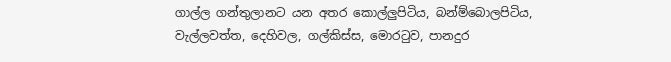ගාල්ල ගන්තුලානට යන අතර කොල්ලුපිටිය, බන්ම්බොලපිටිය, වැල්ලවත්ත, දෙහිවල, ගල්කිස්ස, මොරටුව, පානදුර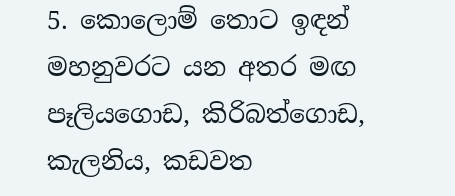5. කොලොම් තොට ඉඳන් මහනුවරට යන අතර මඟ පෑලියගොඩ, කිරිබත්ගොඩ, කැලනිය, කඩවත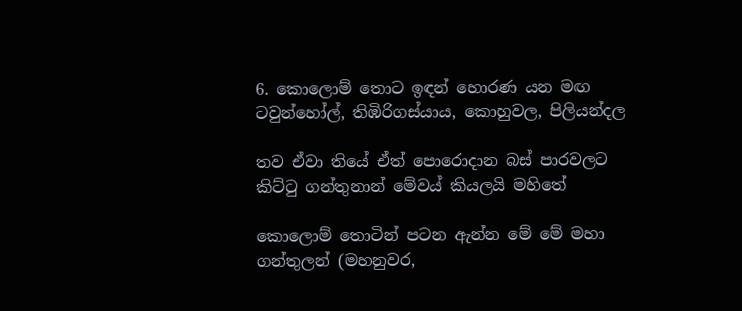6. කොලොම් තොට ඉඳන් හොරණ යන මඟ ටවුන්හෝල්, තිඹිරිගස්යාය, කොහුවල, පිලියන්දල

තව ඒවා තියේ ඒත් පොරොදාන බස් පාරවලට කිට්ටු ගන්තුනාන් මේවය් කියලයි මහිතේ

කොලොම් තොටින් පටන ඇන්න මේ මේ මහා ගන්තුලන් (මහනුවර,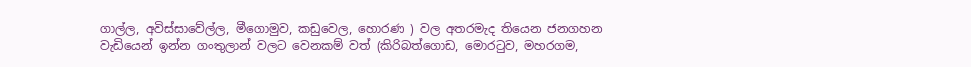ගාල්ල, අවිස්සාවේල්ල, මීගොමුව, කඩුවෙල, හොරණ ) වල අතරමැද තියෙන ජනගහන වැඩියෙන් ඉන්න ගංතුලාන් වලට වෙනකම් වත් (කිරිබත්ගොඩ, මොරටුව, මහරගම,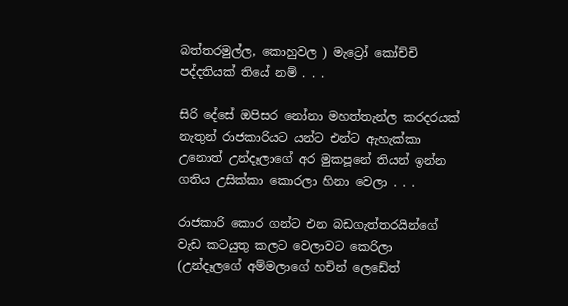බත්තරමුල්ල, කොහුවල ) මැට්‍රෝ කෝච්චි පද්දතියක් තියේ නම් . . .

සිරි දේසේ ඔපිසර නෝනා මහත්තැන්ල කරදරයක් නැතුන් රාජකාරියට යන්ට එන්ට ඇහැක්කා උනොත් උන්දෑලාගේ අර මුකපූනේ තියන් ඉන්න ගතිය උසික්කා කොරලා හිනා වෙලා . . .

රාජකාරි කොර ගන්ට එන බඩගැත්තරයින්ගේ වැඩ කටයුතු කලට වෙලාවට කෙරිලා (උන්දෑලගේ අම්මලාගේ හචින් ලෙඩේත්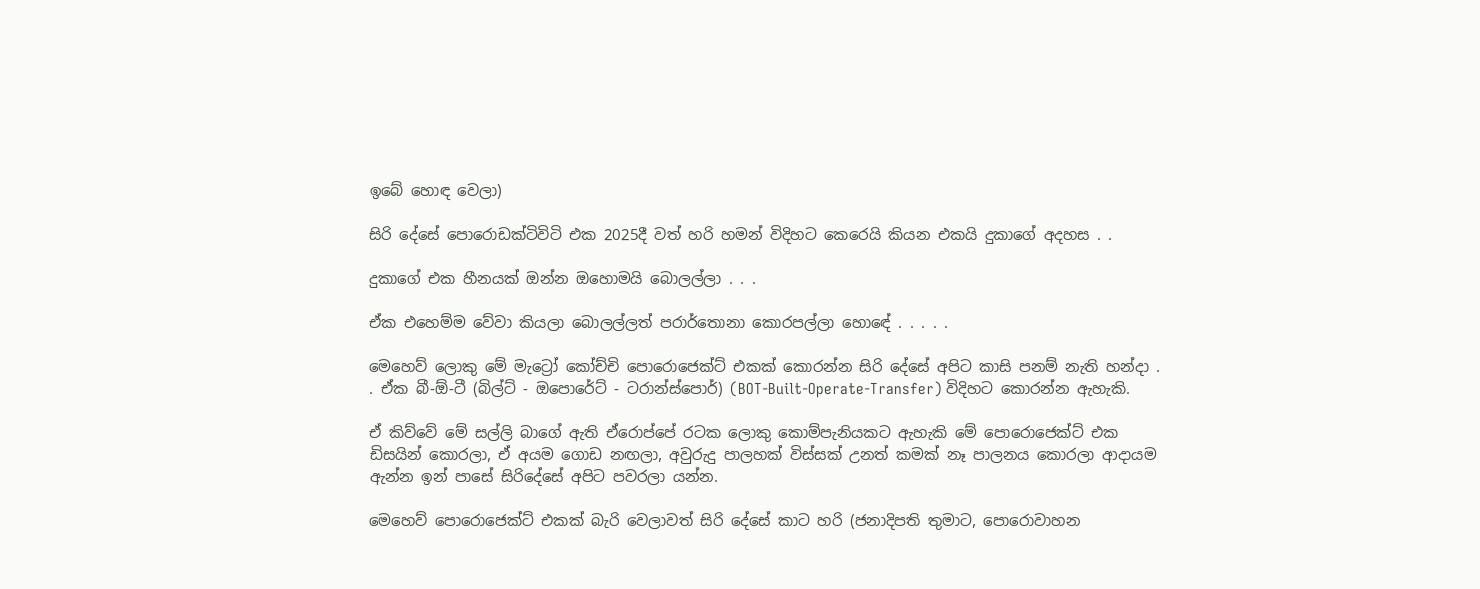ඉබේ හොඳ වෙලා)

සිරි දේසේ පොරොඩක්ටිවිටි එක 2025දී වත් හරි හමන් විදිහට කෙරෙයි කියන එකයි දුකාගේ අදහස . .

දුකාගේ එක හීනයක් ඔන්න ඔහොමයි බොලල්ලා . . .

ඒක එහෙම්ම වේවා කියලා බොලල්ලත් පරාර්තොනා කොරපල්ලා හොඳේ . . . . .

මෙහෙව් ලොකු මේ මැට්‍රෝ කෝච්චි පොරොජෙක්ට් එකක් කොරන්න සිරි දේසේ අපිට කාසි පනම් නැති හන්දා . . ඒක බී-ඕ-ටී (බිල්ට් - ඔපොරේට් - ටරාන්ස්පොර්) (BOT-Built-Operate-Transfer) විදිහට කොරන්න ඇහැකි.

ඒ කිව්වේ මේ සල්ලි බාගේ ඇති ඒරොප්පේ රටක ලොකු කොම්පැනියකට ඇහැකි මේ පොරොජෙක්ට් එක ඩිසයින් කොරලා, ඒ අයම ගොඩ නඟලා, අවුරුදු පාලහක් විස්සක් උනත් කමක් නෑ පාලනය කොරලා ආදායම ඇන්න ඉන් පාසේ සිරිදේසේ අපිට පවරලා යන්න.

මෙහෙව් පොරොජෙක්ට් එකක් බැරි වෙලාවත් සිරි දේසේ කාට හරි (ජනාදිපති තුමාට, පොරොවාහන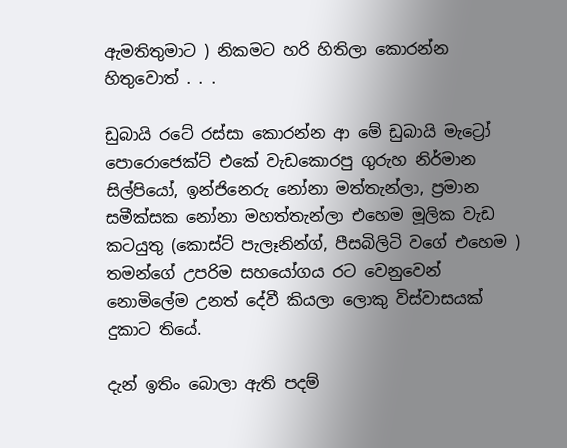ඇමතිතුමාට ) නිකමට හරි හිතිලා කොරන්න හිතුවොත් . . .

ඩුබායි රටේ රස්සා කොරන්න ආ මේ ඩුබායි මැට්‍රෝ පොරොජෙක්ට් එකේ වැඩකොරපු ගුරුහ නිර්මාන සිල්පියෝ, ඉන්ජිනෙරු නෝනා මත්තැන්ලා, ප්‍රමාන සමීක්සක නෝනා මහත්තැන්ලා එහෙම මූලික වැඩ කටයුතු (කොස්ට් පැලෑනින්ග්, පීසබිලිටි වගේ එහෙම ) තමන්ගේ උපරිම සහයෝගය රට වෙනුවෙන් නොමිලේම උනත් දේවී කියලා ලොකු විස්වාසයක් දුකාට තියේ.

දැන් ඉතිං බොලා ඇති පදම්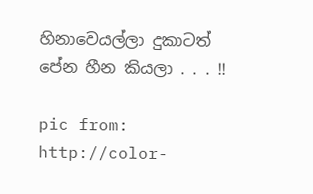හිනාවෙයල්ලා දුකාටත් පේන හීන කියලා . . . !!

pic from: http://color-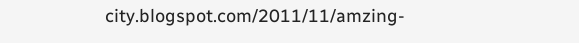city.blogspot.com/2011/11/amzing-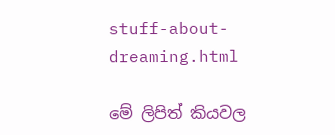stuff-about-dreaming.html

මේ ලිපිත් කියවල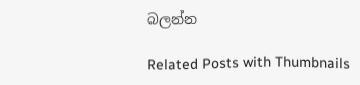බලන්න

Related Posts with Thumbnails